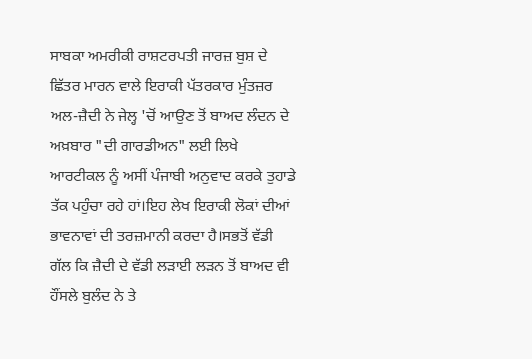ਸਾਬਕਾ ਅਮਰੀਕੀ ਰਾਸ਼ਟਰਪਤੀ ਜਾਰਜ਼ ਬੁਸ਼ ਦੇ ਛਿੱਤਰ ਮਾਰਨ ਵਾਲੇ ਇਰਾਕੀ ਪੱਤਰਕਾਰ ਮੁੰਤਜ਼ਰ ਅਲ-ਜ਼ੈਦੀ ਨੇ ਜੇਲ੍ਹ 'ਚੋਂ ਆਉਣ ਤੋਂ ਬਾਅਦ ਲੰਦਨ ਦੇ ਅਖ਼ਬਾਰ "ਦੀ ਗਾਰਡੀਅਨ" ਲਈ ਲਿਖੇ ਆਰਟੀਕਲ ਨੂੰ ਅਸੀਂ ਪੰਜਾਬੀ ਅਨੁਵਾਦ ਕਰਕੇ ਤੁਹਾਡੇ ਤੱਕ ਪਹੁੰਚਾ ਰਹੇ ਹਾਂ।ਇਹ ਲੇਖ ਇਰਾਕੀ ਲੋਕਾਂ ਦੀਆਂ ਭਾਵਨਾਵਾਂ ਦੀ ਤਰਜ਼ਮਾਨੀ ਕਰਦਾ ਹੈ।ਸਭਤੋਂ ਵੱਡੀ ਗੱਲ ਕਿ ਜ਼ੈਦੀ ਦੇ ਵੱਡੀ ਲੜਾਈ ਲੜਨ ਤੋਂ ਬਾਅਦ ਵੀ ਹੌਂਸਲੇ ਬੁਲੰਦ ਨੇ ਤੇ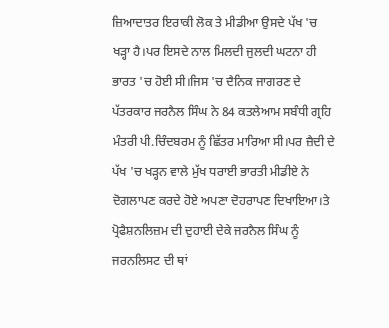ਜ਼ਿਆਦਾਤਰ ਇਰਾਕੀ ਲੋਕ ਤੇ ਮੀਡੀਆ ਉਸਦੇ ਪੱਖ 'ਚ ਖੜ੍ਹਾ ਹੈ।ਪਰ ਇਸਦੇ ਨਾਲ ਮਿਲਦੀ ਜੁਲਦੀ ਘਟਨਾ ਹੀ ਭਾਰਤ 'ਚ ਹੋਈ ਸੀ।ਜਿਸ 'ਚ ਦੈਨਿਕ ਜਾਗਰਣ ਦੇ ਪੱਤਰਕਾਰ ਜਰਨੈਲ ਸਿੰਘ ਨੇ 84 ਕਤਲੇਆਮ ਸਬੰਧੀ ਗ੍ਰਹਿ ਮੰਤਰੀ ਪੀ.ਚਿੰਦਬਰਮ ਨੂੰ ਛਿੱਤਰ ਮਾਰਿਆ ਸੀ।ਪਰ ਜ਼ੈਦੀ ਦੇ ਪੱਖ 'ਚ ਖੜ੍ਹਨ ਵਾਲੇ ਮੁੱਖ ਧਰਾਈ ਭਾਰਤੀ ਮੀਡੀਏ ਨੇ ਦੋਗਲਾਪਣ ਕਰਦੇ ਹੋਏ ਅਪਣਾ ਦੋਹਰਾਪਣ ਦਿਖਾਇਆ।ਤੇ ਪ੍ਰੋਫੈਸ਼ਨਲਿਜ਼ਮ ਦੀ ਦੁਹਾਈ ਦੇਕੇ ਜਰਨੈਲ ਸਿੰਘ ਨੂੰ ਜਰਨਲਿਸਟ ਦੀ ਥਾਂ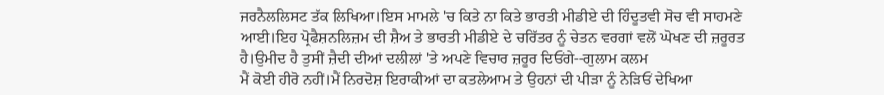ਜਰਨੈਲਲਿਸਟ ਤੱਕ ਲਿਖਿਆ।ਇਸ ਮਾਮਲੇ 'ਚ ਕਿਤੇ ਨਾ ਕਿਤੇ ਭਾਰਤੀ ਮੀਡੀਏ ਦੀ ਹਿੰਦੂਤਵੀ ਸੋਚ ਵੀ ਸਾਹਮਣੇ ਆਈ।ਇਹ ਪ੍ਰੋਫੈਸ਼ਨਲਿਜ਼ਮ ਦੀ ਸ਼ੈਅ ਤੇ ਭਾਰਤੀ ਮੀਡੀਏ ਦੇ ਚਰਿੱਤਰ ਨੂੰ ਚੇਤਨ ਵਰਗਾਂ ਵਲੋਂ ਘੋਖਣ ਦੀ ਜ਼ਰੂਰਤ ਹੈ।ਉਮੀਦ ਹੈ ਤੁਸੀਂ ਜ਼ੈਦੀ ਦੀਆਂ ਦਲੀਲਾਂ 'ਤੇ ਅਪਣੇ ਵਿਚਾਰ ਜ਼ਰੂਰ ਦਿਓਂਗੇ--ਗੁਲਾਮ ਕਲਮ
ਮੈਂ ਕੋਈ ਹੀਰੋ ਨਹੀਂ।ਮੈਂ ਨਿਰਦੋਸ਼ ਇਰਾਕੀਆਂ ਦਾ ਕਤਲੇਆਮ ਤੇ ਉਹਨਾਂ ਦੀ ਪੀੜਾ ਨੂੰ ਨੇੜਿਓਂ ਦੇਖਿਆ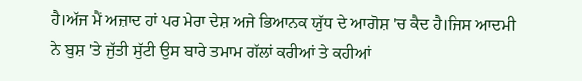ਹੈ।ਅੱਜ ਮੈਂ ਅਜ਼ਾਦ ਹਾਂ ਪਰ ਮੇਰਾ ਦੇਸ਼ ਅਜੇ ਭਿਆਨਕ ਯੁੱਧ ਦੇ ਆਗੋਸ਼ 'ਚ ਕੈਦ ਹੈ।ਜਿਸ ਆਦਮੀ ਨੇ ਬੁਸ਼ 'ਤੇ ਜੁੱਤੀ ਸੁੱਟੀ ਉਸ ਬਾਰੇ ਤਮਾਮ ਗੱਲਾਂ ਕਰੀਆਂ ਤੇ ਕਹੀਆਂ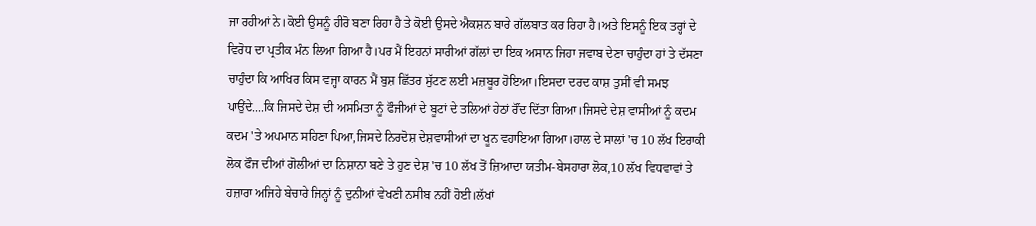ਜਾ ਰਹੀਆਂ ਨੇ।ਕੋਈ ਉਸਨੂੰ ਹੀਰੋ ਬਣਾ ਰਿਹਾ ਹੈ ਤੇ ਕੋਈ ਉਸਦੇ ਐਕਸ਼ਨ ਬਾਰੇ ਗੱਲਬਾਤ ਕਰ ਰਿਹਾ ਹੈ।ਅਤੇ ਇਸਨੂੰ ਇਕ ਤਰ੍ਹਾਂ ਦੇ ਵਿਰੋਧ ਦਾ ਪ੍ਰਤੀਕ ਮੰਨ ਲਿਆ ਗਿਆ ਹੈ।ਪਰ ਮੈਂ ਇਹਨਾਂ ਸਾਰੀਆਂ ਗੱਲਾਂ ਦਾ ਇਕ ਅਸਾਨ ਜਿਹਾ ਜਵਾਬ ਦੇਣਾ ਚਾਹੁੰਦਾ ਹਾਂ ਤੇ ਦੱਸਣਾ ਚਾਹੁੰਦਾ ਕਿ ਆਖਿਰ ਕਿਸ ਵਜ੍ਹਾ ਕਾਰਨ ਮੈਂ ਬੁਸ਼ ਛਿੱਤਰ ਸੁੱਟਣ ਲਈ ਮਜ਼ਬੂਰ ਹੋਇਆ।ਇਸਦਾ ਦਰਦ ਕਾਸ਼ ਤੁਸੀਂ ਵੀ ਸਮਝ ਪਾਉਂਦੇ....ਕਿ ਜਿਸਦੇ ਦੇਸ਼ ਦੀ ਅਸਮਿਤਾ ਨੂੰ ਫੌਜੀਆਂ ਦੇ ਬੂਟਾਂ ਦੇ ਤਲਿਆਂ ਹੇਠਾਂ ਰੌਂਦ ਦਿੱਤਾ ਗਿਆ।ਜਿਸਦੇ ਦੇਸ਼ ਵਾਸੀਆਂ ਨੂੰ ਕਦਮ ਕਦਮ 'ਤੇ ਅਪਮਾਨ ਸਹਿਣਾ ਪਿਆ,ਜਿਸਦੇ ਨਿਰਦੋਸ਼ ਦੇਸ਼ਵਾਸੀਆਂ ਦਾ ਖੂਨ ਵਹਾਇਆ ਗਿਆ।ਹਾਲ ਦੇ ਸਾਲਾਂ 'ਚ 10 ਲੱਖ ਇਰਾਕੀ ਲੋਕ ਫੌਜ ਦੀਆਂ ਗੋਲੀਆਂ ਦਾ ਨਿਸ਼ਾਨਾ ਬਣੇ ਤੇ ਹੁਣ ਦੇਸ਼ 'ਚ 10 ਲੱਖ ਤੋਂ ਜ਼ਿਆਦਾ ਯਤੀਮ-ਬੇਸਹਾਰਾ ਲੋਕ,10 ਲੱਖ ਵਿਧਵਾਵਾਂ ਤੇ ਹਜ਼ਾਰਾ ਅਜਿਹੇ ਬੇਚਾਰੇ ਜਿਨ੍ਹਾਂ ਨੂੰ ਦੁਨੀਆਂ ਵੇਖਣੀ ਨਸੀਬ ਨਹੀਂ ਹੋਈ।ਲੱਖਾਂ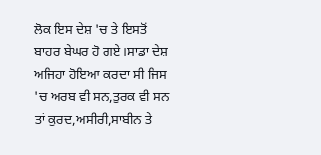ਲੋਕ ਇਸ ਦੇਸ਼ 'ਚ ਤੇ ਇਸਤੋਂ ਬਾਹਰ ਬੇਘਰ ਹੋ ਗਏ।ਸਾਡਾ ਦੇਸ਼ ਅਜਿਹਾ ਹੋਇਆ ਕਰਦਾ ਸੀ ਜਿਸ 'ਚ ਅਰਬ ਵੀ ਸਨ,ਤੁਰਕ ਵੀ ਸਨ ਤਾਂ ਕੁਰਦ,ਅਸੀਰੀ,ਸਾਬੀਨ ਤੇ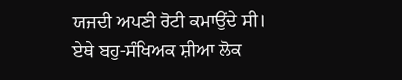ਯਜਦੀ ਅਪਣੀ ਰੋਟੀ ਕਮਾਉਂਦੇ ਸੀ।
ਏਥੇ ਬਹੁ-ਸੰਖਿਅਕ ਸ਼ੀਆ ਲੋਕ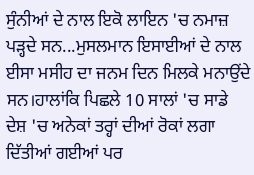ਸੁੰਨੀਆਂ ਦੇ ਨਾਲ ਇਕੋ ਲਾਇਨ 'ਚ ਨਮਾਜ਼ ਪੜ੍ਹਦੇ ਸਨ...ਮੁਸਲਮਾਨ ਇਸਾਈਆਂ ਦੇ ਨਾਲ ਈਸਾ ਮਸੀਹ ਦਾ ਜਨਮ ਦਿਨ ਮਿਲਕੇ ਮਨਾਉਂਦੇ ਸਨ।ਹਾਲਾਂਕਿ ਪਿਛਲੇ 10 ਸਾਲਾਂ 'ਚ ਸਾਡੇ ਦੇਸ਼ 'ਚ ਅਨੇਕਾਂ ਤਰ੍ਹਾਂ ਦੀਆਂ ਰੋਕਾਂ ਲਗਾ ਦਿੱਤੀਆਂ ਗਈਆਂ ਪਰ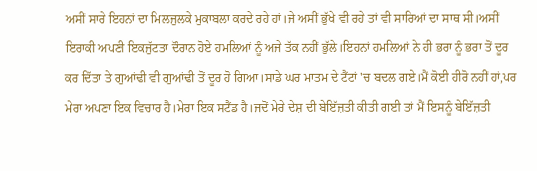ਅਸੀਂ ਸਾਰੇ ਇਹਨਾਂ ਦਾ ਮਿਲਜੁਲਕੇ ਮੁਕਾਬਲਾ ਕਰਦੇ ਰਹੇ ਹਾਂ।ਜੇ ਅਸੀਂ ਭੁੱਖੇ ਵੀ ਰਹੇ ਤਾਂ ਵੀ ਸਾਰਿਆਂ ਦਾ ਸਾਥ ਸੀ।ਅਸੀਂ ਇਰਾਕੀ ਅਪਣੀ ਇਕਜੁੱਟਤਾ ਦੌਰਾਨ ਹੋਏ ਹਮਲਿਆਂ ਨੂੰ ਅਜੇ ਤੱਕ ਨਹੀਂ ਭੁੱਲੇ।ਇਹਨਾਂ ਹਮਲਿਆਂ ਨੇ ਹੀ ਭਰਾ ਨੂੰ ਭਰਾ ਤੋਂ ਦੂਰ ਕਰ ਦਿੱਤਾ ਤੇ ਗੁਆਂਢੀ ਵੀ ਗੁਆਂਢੀ ਤੋਂ ਦੂਰ ਹੋ ਗਿਆ।ਸਾਡੇ ਘਰ ਮਾਤਮ ਦੇ ਟੈਂਟਾਂ 'ਚ ਬਦਲ ਗਏ।ਮੈਂ ਕੋਈ ਹੀਰੋ ਨਹੀਂ ਹਾਂ,ਪਰ ਮੇਰਾ ਅਪਣਾ ਇਕ ਵਿਚਾਰ ਹੈ।ਮੇਰਾ ਇਕ ਸਟੈਂਡ ਹੈ।ਜਦੋਂ ਮੇਰੇ ਦੇਸ਼ ਦੀ ਬੇਇੱਜ਼ਤੀ ਕੀਤੀ ਗਈ ਤਾਂ ਮੈਂ ਇਸਨੂੰ ਬੇਇੱਜ਼ਤੀ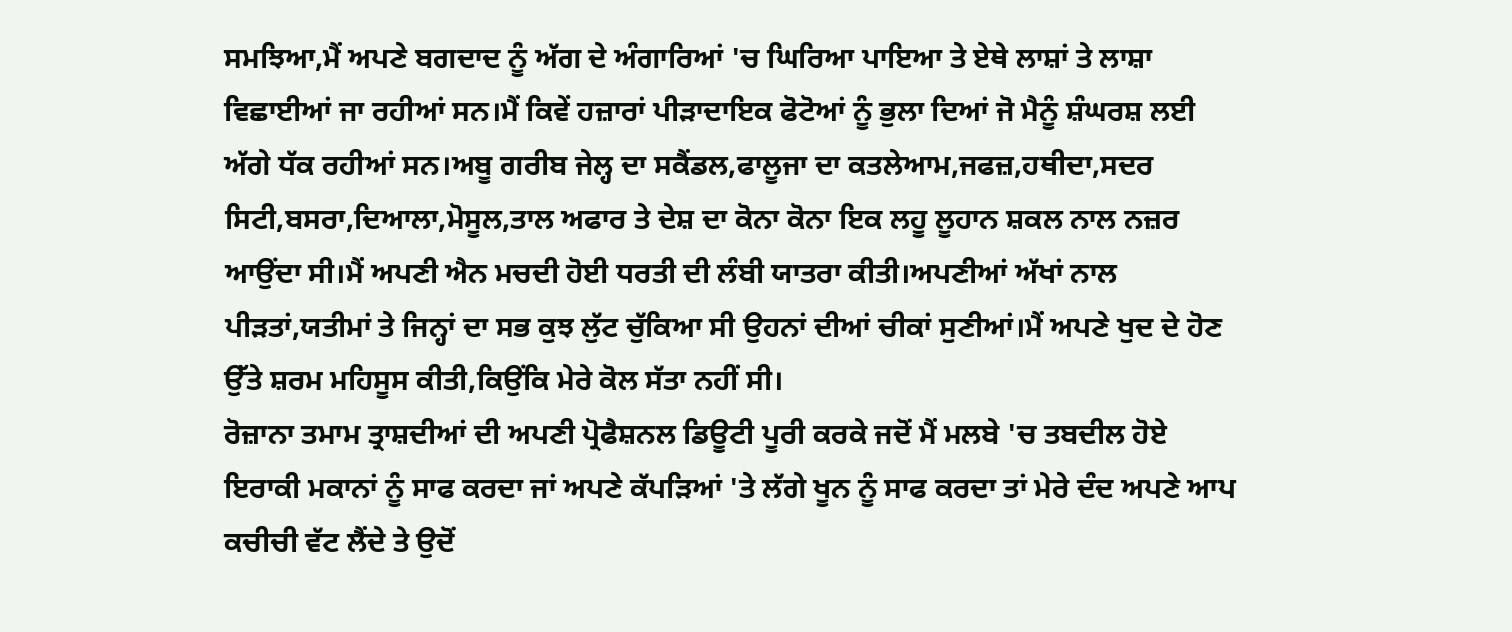ਸਮਝਿਆ,ਮੈਂ ਅਪਣੇ ਬਗਦਾਦ ਨੂੰ ਅੱਗ ਦੇ ਅੰਗਾਰਿਆਂ 'ਚ ਘਿਰਿਆ ਪਾਇਆ ਤੇ ਏਥੇ ਲਾਸ਼ਾਂ ਤੇ ਲਾਸ਼ਾ ਵਿਛਾਈਆਂ ਜਾ ਰਹੀਆਂ ਸਨ।ਮੈਂ ਕਿਵੇਂ ਹਜ਼ਾਰਾਂ ਪੀੜਾਦਾਇਕ ਫੋਟੋਆਂ ਨੂੰ ਭੁਲਾ ਦਿਆਂ ਜੋ ਮੈਨੂੰ ਸ਼ੰਘਰਸ਼ ਲਈ ਅੱਗੇ ਧੱਕ ਰਹੀਆਂ ਸਨ।ਅਬੂ ਗਰੀਬ ਜੇਲ੍ਹ ਦਾ ਸਕੈਂਡਲ,ਫਾਲੂਜਾ ਦਾ ਕਤਲੇਆਮ,ਜਫਜ਼,ਹਥੀਦਾ,ਸਦਰ ਸਿਟੀ,ਬਸਰਾ,ਦਿਆਲਾ,ਮੋਸੂਲ,ਤਾਲ ਅਫਾਰ ਤੇ ਦੇਸ਼ ਦਾ ਕੋਨਾ ਕੋਨਾ ਇਕ ਲਹੂ ਲੂਹਾਨ ਸ਼ਕਲ ਨਾਲ ਨਜ਼ਰ ਆਉਂਦਾ ਸੀ।ਮੈਂ ਅਪਣੀ ਐਨ ਮਚਦੀ ਹੋਈ ਧਰਤੀ ਦੀ ਲੰਬੀ ਯਾਤਰਾ ਕੀਤੀ।ਅਪਣੀਆਂ ਅੱਖਾਂ ਨਾਲ ਪੀੜਤਾਂ,ਯਤੀਮਾਂ ਤੇ ਜਿਨ੍ਹਾਂ ਦਾ ਸਭ ਕੁਝ ਲੁੱਟ ਚੁੱਕਿਆ ਸੀ ਉਹਨਾਂ ਦੀਆਂ ਚੀਕਾਂ ਸੁਣੀਆਂ।ਮੈਂ ਅਪਣੇ ਖੁਦ ਦੇ ਹੋਣ ਉੱਤੇ ਸ਼ਰਮ ਮਹਿਸੂਸ ਕੀਤੀ,ਕਿਉਂਕਿ ਮੇਰੇ ਕੋਲ ਸੱਤਾ ਨਹੀਂ ਸੀ।
ਰੋਜ਼ਾਨਾ ਤਮਾਮ ਤ੍ਰਾਸ਼ਦੀਆਂ ਦੀ ਅਪਣੀ ਪ੍ਰੋਫੈਸ਼ਨਲ ਡਿਊਟੀ ਪੂਰੀ ਕਰਕੇ ਜਦੋਂ ਮੈਂ ਮਲਬੇ 'ਚ ਤਬਦੀਲ ਹੋਏ ਇਰਾਕੀ ਮਕਾਨਾਂ ਨੂੰ ਸਾਫ ਕਰਦਾ ਜਾਂ ਅਪਣੇ ਕੱਪੜਿਆਂ 'ਤੇ ਲੱਗੇ ਖੂਨ ਨੂੰ ਸਾਫ ਕਰਦਾ ਤਾਂ ਮੇਰੇ ਦੰਦ ਅਪਣੇ ਆਪ ਕਚੀਚੀ ਵੱਟ ਲੈਂਦੇ ਤੇ ਉਦੋਂ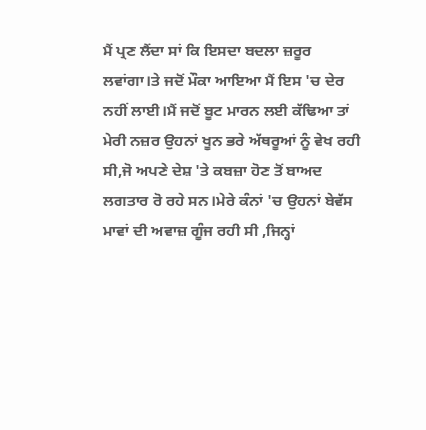ਮੈਂ ਪ੍ਰਣ ਲੈਂਦਾ ਸਾਂ ਕਿ ਇਸਦਾ ਬਦਲਾ ਜ਼ਰੂਰ ਲਵਾਂਗਾ।ਤੇ ਜਦੋਂ ਮੌਕਾ ਆਇਆ ਮੈਂ ਇਸ 'ਚ ਦੇਰ ਨਹੀਂ ਲਾਈ।ਮੈਂ ਜਦੋਂ ਬੂਟ ਮਾਰਨ ਲਈ ਕੱਢਿਆ ਤਾਂ ਮੇਰੀ ਨਜ਼ਰ ਉਹਨਾਂ ਖੂਨ ਭਰੇ ਅੱਥਰੂਆਂ ਨੂੰ ਵੇਖ ਰਹੀ ਸੀ,ਜੋ ਅਪਣੇ ਦੇਸ਼ 'ਤੇ ਕਬਜ਼ਾ ਹੋਣ ਤੋਂ ਬਾਅਦ ਲਗਤਾਰ ਰੋ ਰਹੇ ਸਨ।ਮੇਰੇ ਕੰਨਾਂ 'ਚ ਉਹਨਾਂ ਬੇਵੱਸ ਮਾਵਾਂ ਦੀ ਅਵਾਜ਼ ਗੂੰਜ ਰਹੀ ਸੀ ,ਜਿਨ੍ਹਾਂ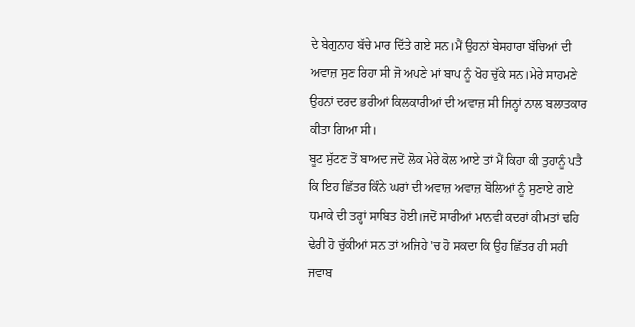ਦੇ ਬੇਗੁਨਾਹ ਬੱਚੇ ਮਾਰ ਦਿੱਤੇ ਗਏ ਸਨ।ਮੈਂ ਉਹਨਾਂ ਬੇਸਹਾਰਾ ਬੱਚਿਆਂ ਦੀ ਅਵਾਜ਼ ਸੁਣ ਰਿਹਾ ਸੀ ਜੋ ਅਪਣੇ ਮਾਂ ਬਾਪ ਨੂੰ ਖੋਹ ਚੁੱਕੇ ਸਨ।ਮੇਰੇ ਸਾਹਮਣੇ ਉਹਨਾਂ ਦਰਦ ਭਰੀਆਂ ਕਿਲਕਾਰੀਆਂ ਦੀ ਅਵਾਜ਼ ਸੀ ਜਿਨ੍ਹਾਂ ਨਾਲ ਬਲਾਤਕਾਰ ਕੀਤਾ ਗਿਆ ਸੀ।
ਬੂਟ ਸੁੱਟਣ ਤੋਂ ਬਾਅਦ ਜਦੋਂ ਲੋਕ ਮੇਰੇ ਕੋਲ ਆਏ ਤਾਂ ਮੈਂ ਕਿਹਾ ਕੀ ਤੁਹਾਨੂੰ ਪਤੈ ਕਿ ਇਹ ਛਿੱਤਰ ਕਿੰਨੇ ਘਰਾਂ ਦੀ ਅਵਾਜ਼ ਅਵਾਜ਼ ਬੋਲਿਆਂ ਨੂੰ ਸੁਣਾਏ ਗਏ ਧਮਾਕੇ ਦੀ ਤਰ੍ਹਾਂ ਸਾਬਿਤ ਹੋਈ।ਜਦੋਂ ਸਾਰੀਆਂ ਮਾਨਵੀ ਕਦਰਾਂ ਕੀਮਤਾਂ ਢਹਿ ਢੇਰੀ ਹੋ ਚੁੱਕੀਆਂ ਸਨ ਤਾਂ ਅਜਿਹੇ 'ਚ ਹੋ ਸਕਦਾ ਕਿ ਉਹ ਛਿੱਤਰ ਹੀ ਸਹੀ ਜਵਾਬ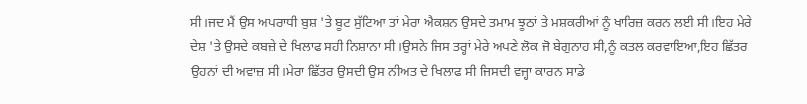ਸੀ।ਜਦ ਮੈਂ ਉਸ ਅਪਰਾਧੀ ਬੁਸ਼ 'ਤੇ ਬੂਟ ਸੁੱਟਿਆ ਤਾਂ ਮੇਰਾ ਐਕਸ਼ਨ ਉਸਦੇ ਤਮਾਮ ਝੂਠਾਂ ਤੇ ਮਸ਼ਕਰੀਆਂ ਨੂੰ ਖਾਰਿਜ਼ ਕਰਨ ਲਈ ਸੀ।ਇਹ ਮੇਰੇ ਦੇਸ਼ 'ਤੇ ਉਸਦੇ ਕਬਜ਼ੇ ਦੇ ਖਿਲਾਫ ਸਹੀ ਨਿਸ਼ਾਨਾ ਸੀ।ਉਸਨੇ ਜਿਸ ਤਰ੍ਹਾਂ ਮੇਰੇ ਅਪਣੇ ਲੋਕ ਜੋ ਬੇਗੁਨਾਹ ਸੀ,ਨੂੰ ਕਤਲ ਕਰਵਾਇਆ,ਇਹ ਛਿੱਤਰ ਉਹਨਾਂ ਦੀ ਅਵਾਜ਼ ਸੀ।ਮੇਰਾ ਛਿੱਤਰ ਉਸਦੀ ਉਸ ਨੀਅਤ ਦੇ ਖਿਲਾਫ ਸੀ ਜਿਸਦੀ ਵਜ੍ਹਾ ਕਾਰਨ ਸਾਡੇ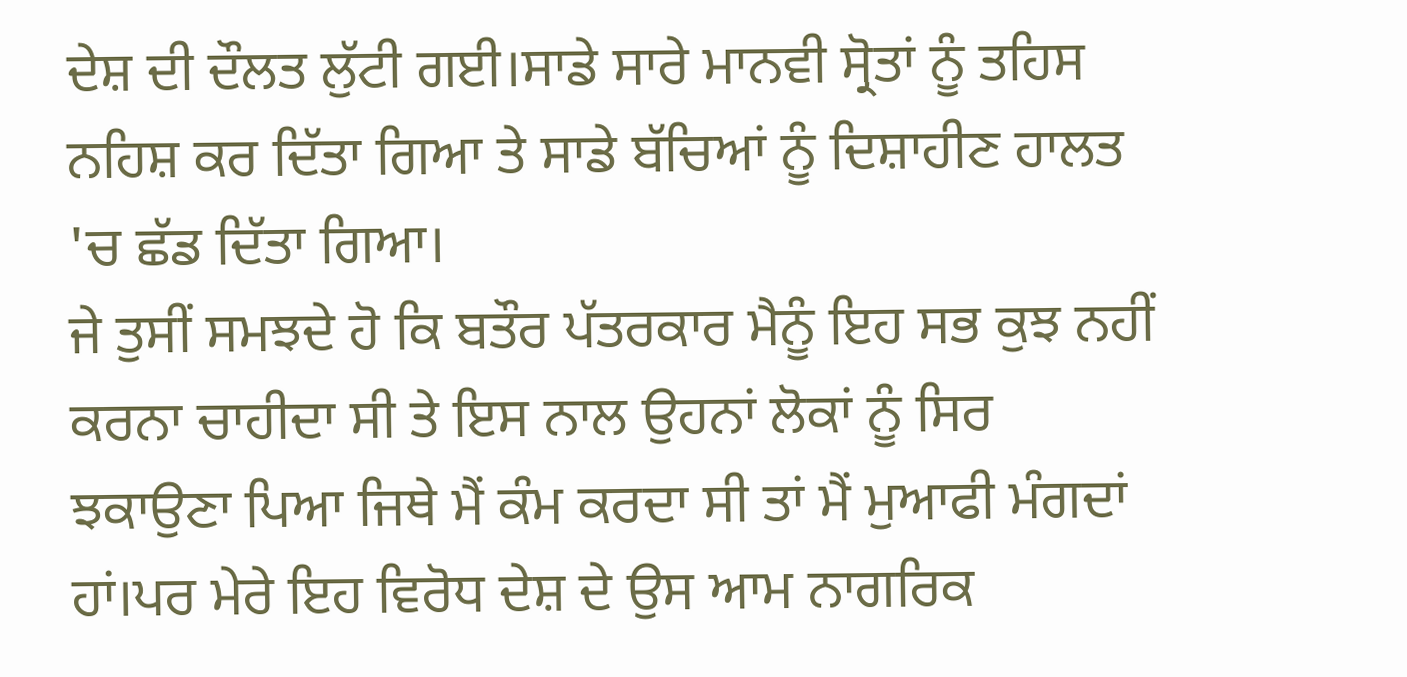ਦੇਸ਼ ਦੀ ਦੌਲਤ ਲੁੱਟੀ ਗਈ।ਸਾਡੇ ਸਾਰੇ ਮਾਨਵੀ ਸ੍ਰੋਤਾਂ ਨੂੰ ਤਹਿਸ ਨਹਿਸ਼ ਕਰ ਦਿੱਤਾ ਗਿਆ ਤੇ ਸਾਡੇ ਬੱਚਿਆਂ ਨੂੰ ਦਿਸ਼ਾਹੀਣ ਹਾਲਤ 'ਚ ਛੱਡ ਦਿੱਤਾ ਗਿਆ।
ਜੇ ਤੁਸੀਂ ਸਮਝਦੇ ਹੋ ਕਿ ਬਤੌਰ ਪੱਤਰਕਾਰ ਮੈਨੂੰ ਇਹ ਸਭ ਕੁਝ ਨਹੀਂ ਕਰਨਾ ਚਾਹੀਦਾ ਸੀ ਤੇ ਇਸ ਨਾਲ ਉਹਨਾਂ ਲੋਕਾਂ ਨੂੰ ਸਿਰ ਝਕਾਉਣਾ ਪਿਆ ਜਿਥੇ ਮੈਂ ਕੰਮ ਕਰਦਾ ਸੀ ਤਾਂ ਮੈਂ ਮੁਆਫੀ ਮੰਗਦਾਂ ਹਾਂ।ਪਰ ਮੇਰੇ ਇਹ ਵਿਰੋਧ ਦੇਸ਼ ਦੇ ਉਸ ਆਮ ਨਾਗਰਿਕ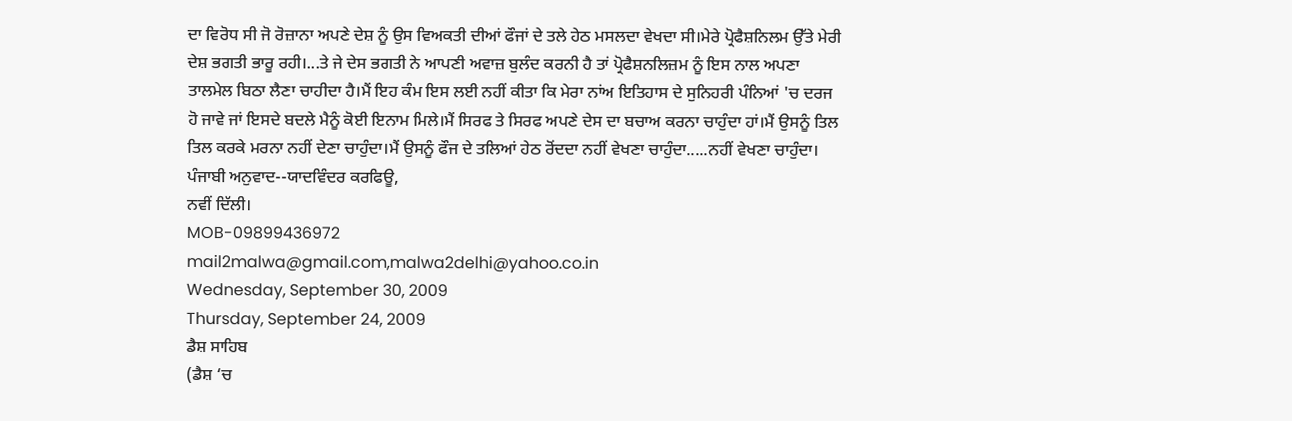ਦਾ ਵਿਰੋਧ ਸੀ ਜੋ ਰੋਜ਼ਾਨਾ ਅਪਣੇ ਦੇਸ਼ ਨੂੰ ਉਸ ਵਿਅਕਤੀ ਦੀਆਂ ਫੌਜਾਂ ਦੇ ਤਲੇ ਹੇਠ ਮਸਲਦਾ ਵੇਖਦਾ ਸੀ।ਮੇਰੇ ਪ੍ਰੋਫੈਸ਼ਨਿਲਮ ਉੱਤੇ ਮੇਰੀ ਦੇਸ਼ ਭਗਤੀ ਭਾਰੂ ਰਹੀ।...ਤੇ ਜੇ ਦੇਸ ਭਗਤੀ ਨੇ ਆਪਣੀ ਅਵਾਜ਼ ਬੁਲੰਦ ਕਰਨੀ ਹੈ ਤਾਂ ਪ੍ਰੋਫੈਸ਼ਨਲਿਜ਼ਮ ਨੂੰ ਇਸ ਨਾਲ ਅਪਣਾ ਤਾਲਮੇਲ ਬਿਠਾ ਲੈਣਾ ਚਾਹੀਦਾ ਹੈ।ਮੈਂ ਇਹ ਕੰਮ ਇਸ ਲਈ ਨਹੀਂ ਕੀਤਾ ਕਿ ਮੇਰਾ ਨਾਂਅ ਇਤਿਹਾਸ ਦੇ ਸੁਨਿਹਰੀ ਪੰਨਿਆਂ 'ਚ ਦਰਜ ਹੋ ਜਾਵੇ ਜਾਂ ਇਸਦੇ ਬਦਲੇ ਮੈਨੂੰ ਕੋਈ ਇਨਾਮ ਮਿਲੇ।ਮੈਂ ਸਿਰਫ ਤੇ ਸਿਰਫ ਅਪਣੇ ਦੇਸ ਦਾ ਬਚਾਅ ਕਰਨਾ ਚਾਹੁੰਦਾ ਹਾਂ।ਮੈਂ ਉਸਨੂੰ ਤਿਲ ਤਿਲ ਕਰਕੇ ਮਰਨਾ ਨਹੀਂ ਦੇਣਾ ਚਾਹੁੰਦਾ।ਮੈਂ ਉਸਨੂੰ ਫੌਜ ਦੇ ਤਲਿਆਂ ਹੇਠ ਰੋਂਦਦਾ ਨਹੀਂ ਵੇਖਣਾ ਚਾਹੁੰਦਾ.....ਨਹੀਂ ਵੇਖਣਾ ਚਾਹੁੰਦਾ।
ਪੰਜਾਬੀ ਅਨੁਵਾਦ--ਯਾਦਵਿੰਦਰ ਕਰਫਿਊ,
ਨਵੀਂ ਦਿੱਲੀ।
MOB-09899436972
mail2malwa@gmail.com,malwa2delhi@yahoo.co.in
Wednesday, September 30, 2009
Thursday, September 24, 2009
ਡੈਸ਼ ਸਾਹਿਬ
(ਡੈਸ਼ ‘ਚ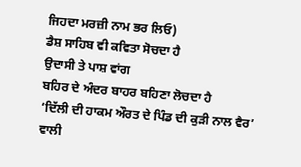ਜਿਹਦਾ ਮਰਜ਼ੀ ਨਾਮ ਭਰ ਲਿਓ)
ਡੈਸ਼ ਸਾਹਿਬ ਵੀ ਕਵਿਤਾ ਸੋਚਦਾ ਹੈ
ਉਦਾਸੀ ਤੇ ਪਾਸ਼ ਵਾਂਗ
ਬਹਿਰ ਦੇ ਅੰਦਰ ਬਾਹਰ ਬਹਿਣਾ ਲੋਚਦਾ ਹੈ
‘ਦਿੱਲੀ ਦੀ ਹਾਕਮ ਔਰਤ ਦੇ ਪਿੰਡ ਦੀ ਕੁੜੀ ਨਾਲ ਵੈਰ’ ਵਾਲੀ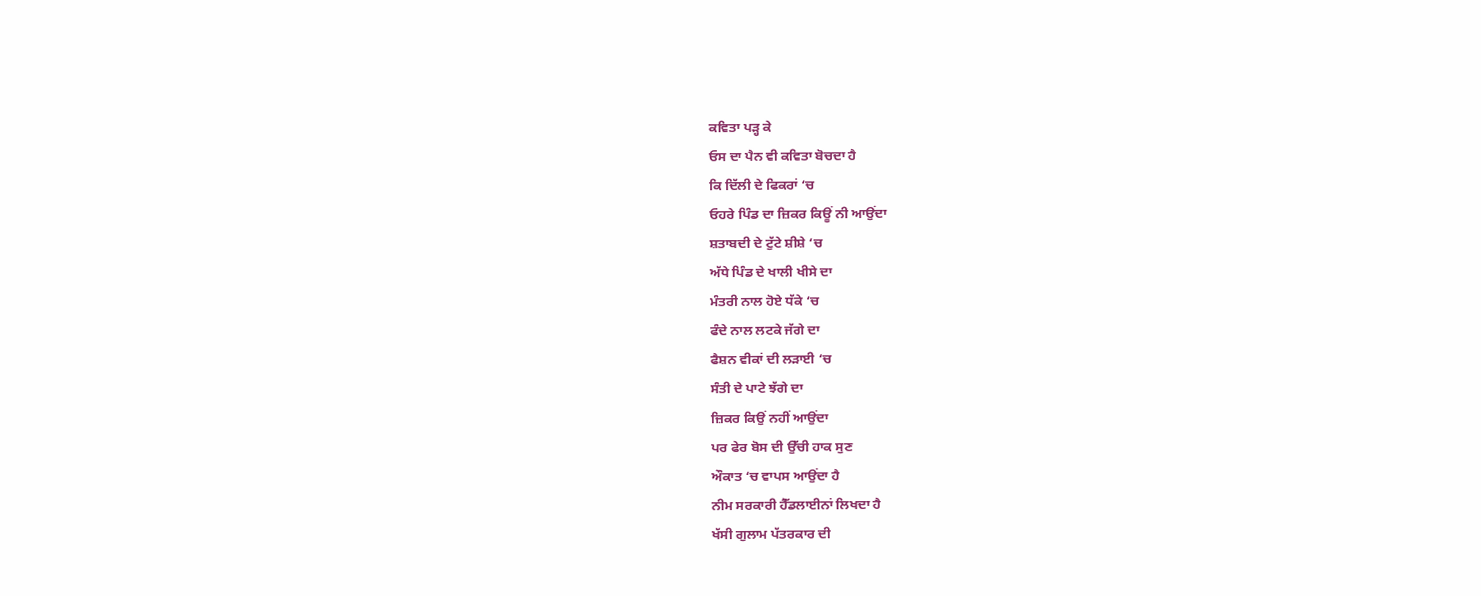ਕਵਿਤਾ ਪੜ੍ਹ ਕੇ
ਓਸ ਦਾ ਪੈਨ ਵੀ ਕਵਿਤਾ ਬੋਚਦਾ ਹੈ
ਕਿ ਦਿੱਲੀ ਦੇ ਫਿਕਰਾਂ ‘ਚ
ਓਹਰੇ ਪਿੰਡ ਦਾ ਜ਼ਿਕਰ ਕਿਊਂ ਨੀ ਆਉਂਦਾ
ਸ਼ਤਾਬਦੀ ਦੇ ਟੁੱਟੇ ਸ਼ੀਸ਼ੇ ‘ਚ
ਅੱਧੇ ਪਿੰਡ ਦੇ ਖਾਲੀ ਖੀਸੇ ਦਾ
ਮੰਤਰੀ ਨਾਲ ਹੋਏ ਧੱਕੇ ‘ਚ
ਫੰਦੇ ਨਾਲ ਲਟਕੇ ਜੱਗੇ ਦਾ
ਫੈਸ਼ਨ ਵੀਕਾਂ ਦੀ ਲੜਾਈ ‘ਚ
ਸੰਤੀ ਦੇ ਪਾਟੇ ਝੱਗੇ ਦਾ
ਜ਼ਿਕਰ ਕਿਉਂ ਨਹੀਂ ਆਉਂਦਾ
ਪਰ ਫੇਰ ਬੋਸ ਦੀ ਉੱਚੀ ਹਾਕ ਸੁਣ
ਔਕਾਤ ‘ਚ ਵਾਪਸ ਆਉਂਦਾ ਹੈ
ਨੀਮ ਸਰਕਾਰੀ ਹੈੱਡਲਾਈਨਾਂ ਲਿਖਦਾ ਹੈ
ਖੱਸੀ ਗੁਲਾਮ ਪੱਤਰਕਾਰ ਦੀ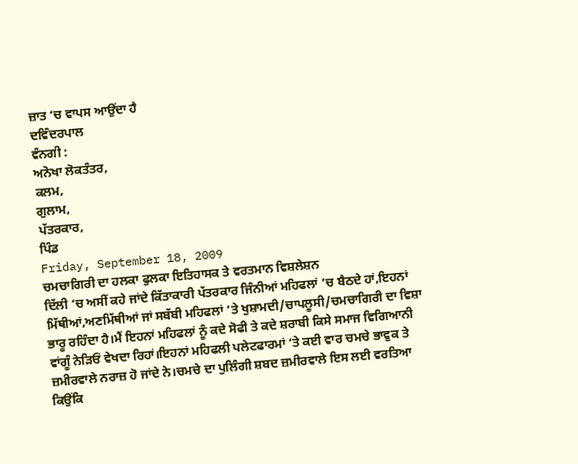ਜ਼ਾਤ ‘ਚ ਵਾਪਸ ਆਉਂਦਾ ਹੈ
ਦਵਿੰਦਰਪਾਲ
ਵੰਨਗੀ :
ਅਨੋਖਾ ਲੋਕਤੰਤਰ,
ਕਲਮ,
ਗੁਲਾਮ,
ਪੱਤਰਕਾਰ,
ਪਿੰਡ
Friday, September 18, 2009
ਚਮਚਾਗਿਰੀ ਦਾ ਹਲਕਾ ਫੁਲਕਾ ਇਤਿਹਾਸਕ ਤੇ ਵਰਤਮਾਨ ਵਿਸ਼ਲੇਸ਼ਨ
ਦਿੱਲੀ ‘ਚ ਅਸੀਂ ਕਹੇ ਜਾਂਦੇ ਕਿੱਤਾਕਾਰੀ ਪੱਤਰਕਾਰ ਜਿੰਨੀਆਂ ਮਹਿਫਲਾਂ ‘ਚ ਬੈਠਦੇ ਹਾਂ,ਇਹਨਾਂ ਮਿੱਥੀਆਂ,ਅਣਮਿੱਥੀਆਂ ਜਾਂ ਸਬੱਬੀ ਮਹਿਫਲਾਂ ‘ਤੇ ਖੁਸ਼ਾਮਦੀ/ਚਾਪਲੂਸੀ/ਚਮਚਾਗਿਰੀ ਦਾ ਵਿਸ਼ਾ ਭਾਰੂ ਰਹਿੰਦਾ ਹੈ।ਮੈਂ ਇਹਨਾਂ ਮਹਿਫਲਾਂ ਨੂੰ ਕਦੇ ਸੋਫੀ ਤੇ ਕਦੇ ਸ਼ਰਾਬੀ ਕਿਸੇ ਸਮਾਜ ਵਿਗਿਆਨੀ ਵਾਂਗੂੰ ਨੇੜਿਓਂ ਵੇਖਦਾ ਰਿਹਾਂ।ਇਹਨਾਂ ਮਹਿਫਲੀ ਪਲੇਟਫਾਰਮਾਂ ‘ਤੇ ਕਈ ਵਾਰ ਚਮਚੇ ਭਾਵੁਕ ਤੇ ਜ਼ਮੀਰਵਾਲੇ ਨਰਾਜ਼ ਹੋ ਜਾਂਦੇ ਨੇ।ਚਮਚੇ ਦਾ ਪੁਲਿੰਗੀ ਸ਼ਬਦ ਜ਼ਮੀਰਵਾਲੇ ਇਸ ਲਈ ਵਰਤਿਆ ਕਿਉਂਕਿ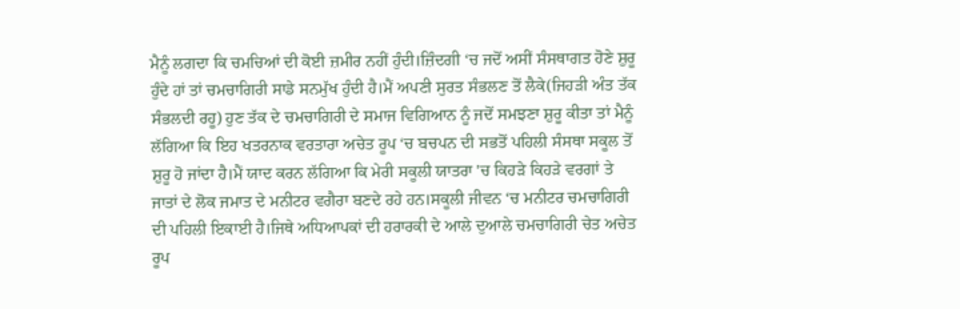ਮੈਨੂੰ ਲਗਦਾ ਕਿ ਚਮਚਿਆਂ ਦੀ ਕੋਈ ਜ਼ਮੀਰ ਨਹੀਂ ਹੁੰਦੀ।ਜ਼ਿੰਦਗੀ ‘ਚ ਜਦੋਂ ਅਸੀਂ ਸੰਸਥਾਗਤ ਹੋਣੇ ਸ਼ੁਰੂ ਹੁੰਦੇ ਹਾਂ ਤਾਂ ਚਮਚਾਗਿਰੀ ਸਾਡੇ ਸਨਮੁੱਖ ਹੁੰਦੀ ਹੈ।ਮੈਂ ਅਪਣੀ ਸੁਰਤ ਸੰਭਲਣ ਤੋਂ ਲੈਕੇ(ਜਿਹੜੀ ਅੰਤ ਤੱਕ ਸੰਭਲਦੀ ਰਹੂ) ਹੁਣ ਤੱਕ ਦੇ ਚਮਚਾਗਿਰੀ ਦੇ ਸਮਾਜ ਵਿਗਿਆਨ ਨੂੰ ਜਦੋਂ ਸਮਝਣਾ ਸ਼ੁਰੂ ਕੀਤਾ ਤਾਂ ਮੈਨੂੰ ਲੱਗਿਆ ਕਿ ਇਹ ਖਤਰਨਾਕ ਵਰਤਾਰਾ ਅਚੇਤ ਰੂਪ ‘ਚ ਬਚਪਨ ਦੀ ਸਭਤੋਂ ਪਹਿਲੀ ਸੰਸਥਾ ਸਕੂਲ ਤੋਂ ਸ਼ੁਰੂ ਹੋ ਜਾਂਦਾ ਹੈ।ਮੈਂ ਯਾਦ ਕਰਨ ਲੱਗਿਆ ਕਿ ਮੇਰੀ ਸਕੂਲੀ ਯਾਤਰਾ 'ਚ ਕਿਹੜੇ ਕਿਹੜੇ ਵਰਗਾਂ ਤੇ ਜਾਤਾਂ ਦੇ ਲੋਕ ਜਮਾਤ ਦੇ ਮਨੀਟਰ ਵਗੈਰਾ ਬਣਦੇ ਰਹੇ ਹਨ।ਸਕੂਲੀ ਜੀਵਨ ‘ਚ ਮਨੀਟਰ ਚਮਚਾਗਿਰੀ ਦੀ ਪਹਿਲੀ ਇਕਾਈ ਹੈ।ਜਿਥੇ ਅਧਿਆਪਕਾਂ ਦੀ ਹਰਾਰਕੀ ਦੇ ਆਲੇ ਦੁਆਲੇ ਚਮਚਾਗਿਰੀ ਚੇਤ ਅਚੇਤ ਰੂਪ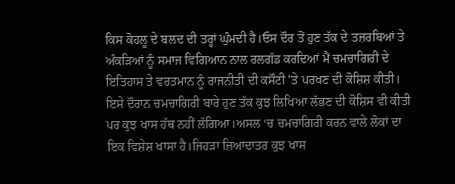ਕਿਸ ਕੋਹਲੂ ਦੇ ਬਲਦ ਦੀ ਤਰ੍ਹਾਂ ਘੁੰਮਦੀ ਹੈ।ਓਸ ਦੌਰ ਤੋਂ ਹੁਣ ਤੱਕ ਦੇ ਤਜ਼ਰਬਿਆਂ ਤੇ ਅੰਕੜਿਆਂ ਨੂੰ ਸਮਾਜ ਵਿਗਿਆਨ ਨਾਲ ਰਲਗੱਡ ਕਰਦਿਆਂ ਮੈਂ ਚਮਚਾਗਿਰੀ ਦੇ ਇਤਿਹਾਸ ਤੇ ਵਰਤਮਾਨ ਨੂੰ ਰਾਜਨੀਤੀ ਦੀ ਕਸੌਟੀ 'ਤੇ ਪਰਖਣ ਦੀ ਕੋਸ਼ਿਸ਼ ਕੀਤੀ।
ਇਸੇ ਦੌਰਾਨ ਚਮਚਾਗਿਰੀ ਬਾਰੇ ਹੁਣ ਤੱਕ ਕੁਝ ਲਿਖਿਆ ਲੱਭਣ ਦੀ ਕੋਸ਼ਿਸ ਵੀ ਕੀਤੀ ਪਰ ਕੁਝ ਖਾਸ ਹੱਥ ਨਹੀਂ ਲੱਗਿਆ।ਅਸਲ ‘ਚ ਚਮਚਾਗਿਰੀ ਕਰਨ ਵਾਲੇ ਲੋਕਾਂ ਦਾ ਇਕ ਵਿਸ਼ੇਸ਼ ਖਾਸਾ ਹੈ।ਜਿਹੜਾ ਜ਼ਿਆਦਾਤਰ ਕੁਝ ਖਾਸ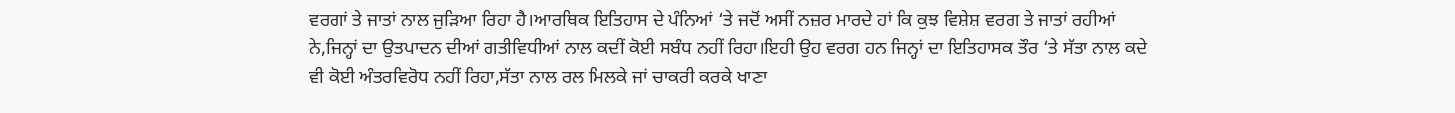ਵਰਗਾਂ ਤੇ ਜਾਤਾਂ ਨਾਲ ਜੁੜਿਆ ਰਿਹਾ ਹੈ।ਆਰਥਿਕ ਇਤਿਹਾਸ ਦੇ ਪੰਨਿਆਂ ‘ਤੇ ਜਦੋਂ ਅਸੀਂ ਨਜ਼ਰ ਮਾਰਦੇ ਹਾਂ ਕਿ ਕੁਝ ਵਿਸ਼ੇਸ਼ ਵਰਗ ਤੇ ਜਾਤਾਂ ਰਹੀਆਂ ਨੇ,ਜਿਨ੍ਹਾਂ ਦਾ ਉਤਪਾਦਨ ਦੀਆਂ ਗਤੀਵਿਧੀਆਂ ਨਾਲ ਕਦੀਂ ਕੋਈ ਸਬੰਧ ਨਹੀਂ ਰਿਹਾ।ਇਹੀ ਉਹ ਵਰਗ ਹਨ ਜਿਨ੍ਹਾਂ ਦਾ ਇਤਿਹਾਸਕ ਤੌਰ ‘ਤੇ ਸੱਤਾ ਨਾਲ ਕਦੇ ਵੀ ਕੋਈ ਅੰਤਰਵਿਰੋਧ ਨਹੀਂ ਰਿਹਾ,ਸੱਤਾ ਨਾਲ ਰਲ ਮਿਲਕੇ ਜਾਂ ਚਾਕਰੀ ਕਰਕੇ ਖਾਣਾ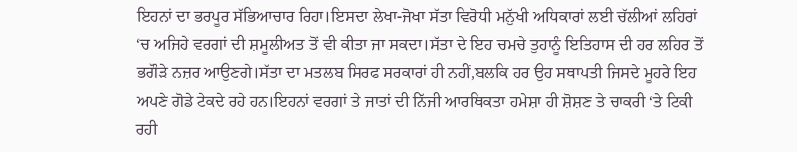ਇਹਨਾਂ ਦਾ ਭਰਪੂਰ ਸੱਭਿਆਚਾਰ ਰਿਹਾ।ਇਸਦਾ ਲੇਖਾ-ਜੋਖਾ ਸੱਤਾ ਵਿਰੋਧੀ ਮਨੁੱਖੀ ਅਧਿਕਾਰਾਂ ਲਈ ਚੱਲੀਆਂ ਲਹਿਰਾਂ ‘ਚ ਅਜਿਹੇ ਵਰਗਾਂ ਦੀ ਸ਼ਮੂਲੀਅਤ ਤੋਂ ਵੀ ਕੀਤਾ ਜਾ ਸਕਦਾ।ਸੱਤਾ ਦੇ ਇਹ ਚਮਚੇ ਤੁਹਾਨੂੰ ਇਤਿਹਾਸ ਦੀ ਹਰ ਲਹਿਰ ਤੋਂ ਭਗੌੜੇ ਨਜ਼ਰ ਆਉਣਗੇ।ਸੱਤਾ ਦਾ ਮਤਲਬ ਸਿਰਫ ਸਰਕਾਰਾਂ ਹੀ ਨਹੀਂ,ਬਲਕਿ ਹਰ ਉਹ ਸਥਾਪਤੀ ਜਿਸਦੇ ਮੂਹਰੇ ਇਹ ਅਪਣੇ ਗੋਡੇ ਟੇਕਦੇ ਰਹੇ ਹਨ।ਇਹਨਾਂ ਵਰਗਾਂ ਤੇ ਜਾਤਾਂ ਦੀ ਨਿੱਜੀ ਆਰਥਿਕਤਾ ਹਮੇਸ਼ਾ ਹੀ ਸ਼ੋਸ਼ਣ ਤੇ ਚਾਕਰੀ ‘ਤੇ ਟਿਕੀ ਰਹੀ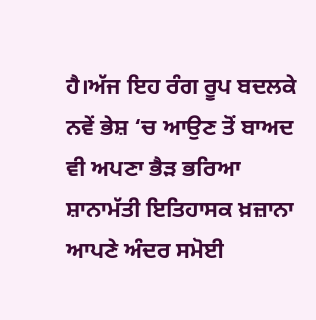ਹੈ।ਅੱਜ ਇਹ ਰੰਗ ਰੂਪ ਬਦਲਕੇ ਨਵੇਂ ਭੇਸ਼ ‘ਚ ਆਉਣ ਤੋਂ ਬਾਅਦ ਵੀ ਅਪਣਾ ਭੈੜ ਭਰਿਆ ਸ਼ਾਨਾਮੱਤੀ ਇਤਿਹਾਸਕ ਖ਼ਜ਼ਾਨਾ ਆਪਣੇ ਅੰਦਰ ਸਮੋਈ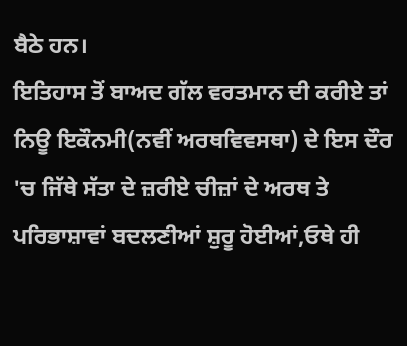ਬੈਠੇ ਹਨ।
ਇਤਿਹਾਸ ਤੋਂ ਬਾਅਦ ਗੱਲ ਵਰਤਮਾਨ ਦੀ ਕਰੀਏ ਤਾਂ ਨਿਊ ਇਕੌਨਮੀ(ਨਵੀਂ ਅਰਥਵਿਵਸਥਾ) ਦੇ ਇਸ ਦੌਰ 'ਚ ਜਿੱਥੇ ਸੱਤਾ ਦੇ ਜ਼ਰੀਏ ਚੀਜ਼ਾਂ ਦੇ ਅਰਥ ਤੇ ਪਰਿਭਾਸ਼ਾਵਾਂ ਬਦਲਣੀਆਂ ਸ਼ੁਰੂ ਹੋਈਆਂ,ਓਥੇ ਹੀ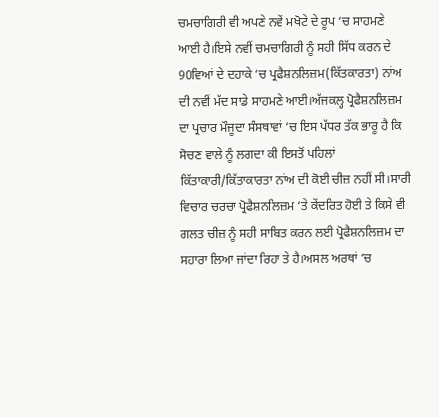ਚਮਚਾਗਿਰੀ ਵੀ ਅਪਣੇ ਨਵੇਂ ਮਖੋਟੇ ਦੇ ਰੂਪ ‘ਚ ਸਾਹਮਣੇ ਆਈ ਹੈ।ਇਸੇ ਨਵੀਂ ਚਮਚਾਗਿਰੀ ਨੂੰ ਸਹੀ ਸਿੱਧ ਕਰਨ ਦੇ 90ਵਿਆਂ ਦੇ ਦਹਾਕੇ ‘ਚ ਪ੍ਰਫੈਸ਼ਨਲਿਜ਼ਮ(ਕਿੱਤਕਾਰਤਾ) ਨਾਂਅ ਦੀ ਨਵੀਂ ਮੱਦ ਸਾਡੇ ਸਾਹਮਣੇ ਆਈ।ਅੱਜਕਲ੍ਹ ਪ੍ਰੋਫੈਸ਼ਨਲਿਜ਼ਮ ਦਾ ਪ੍ਰਚਾਰ ਮੌਜੂਦਾ ਸੰਸਥਾਵਾਂ ‘ਚ ਇਸ ਪੱਧਰ ਤੱਕ ਭਾਰੂ ਹੈ ਕਿ ਸੋਚਣ ਵਾਲੇ ਨੂੰ ਲਗਦਾ ਕੀ ਇਸਤੋਂ ਪਹਿਲਾਂ ਕਿੱਤਾਕਾਰੀ/ਕਿੱਤਾਕਾਰਤਾ ਨਾਂਅ ਦੀ ਕੋਈ ਚੀਜ਼ ਨਹੀਂ ਸੀ।ਸਾਰੀ ਵਿਚਾਰ ਚਰਚਾ ਪ੍ਰੋਫੈਸ਼ਨਲਿਜ਼ਮ ‘ਤੇ ਕੇਂਦਰਿਤ ਹੋਈ ਤੇ ਕਿਸੇ ਵੀ ਗਲਤ ਚੀਜ਼ ਨੂੰ ਸਹੀ ਸਾਬਿਤ ਕਰਨ ਲਈ ਪ੍ਰੋਫੈਸ਼ਨਲਿਜ਼ਮ ਦਾ ਸਹਾਰਾ ਲਿਆ ਜਾਂਦਾ ਰਿਹਾ ਤੇ ਹੈ।ਅਸਲ ਅਰਥਾਂ ‘ਚ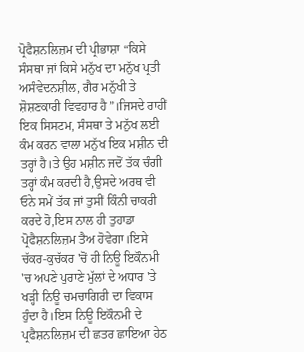ਪ੍ਰੋਫੈਸ਼ਨਲਿਜ਼ਮ ਦੀ ਪ੍ਰੀਭਾਸ਼ਾ “ਕਿਸੇ ਸੰਸਥਾ ਜਾਂ ਕਿਸੇ ਮਨੁੱਖ ਦਾ ਮਨੁੱਖ ਪ੍ਰਤੀ ਅਸੰਵੇਦਨਸ਼ੀਲ, ਗੈਰ ਮਨੁੱਖੀ ਤੇ ਸ਼ੋਸ਼ਣਕਾਰੀ ਵਿਵਹਾਰ ਹੈ”।ਜਿਸਦੇ ਰਾਹੀਂ ਇਕ ਸਿਸਟਮ, ਸੰਸਥਾ ਤੇ ਮਨੁੱਖ ਲਈ ਕੰਮ ਕਰਨ ਵਾਲਾ ਮਨੁੱਖ ਇਕ ਮਸ਼ੀਨ ਦੀ ਤਰ੍ਹਾਂ ਹੈ।ਤੇ ਉਹ ਮਸ਼ੀਨ ਜਦੋਂ ਤੱਕ ਚੰਗੀ ਤਰ੍ਹਾਂ ਕੰਮ ਕਰਦੀ ਹੈ,ਉਸਦੇ ਅਰਥ ਵੀ ਓਨੇ ਸਮੇਂ ਤੱਕ ਜਾਂ ਤੁਸੀਂ ਕਿੰਨੀ ਚਾਕਰੀ ਕਰਦੇ ਹੋ,ਇਸ ਨਾਲ ਹੀ ਤੁਹਾਡਾ ਪ੍ਰੋਫੈਸ਼ਨਲਿਜ਼ਮ ਤੈਅ ਹੋਵੇਗਾ।ਇਸੇ ਚੱਕਰ-ਕੁਚੱਕਰ 'ਚੋਂ ਹੀ ਨਿਊ ਇਕੌਨਮੀ 'ਚ ਅਪਣੇ ਪੁਰਾਣੇ ਮੁੱਲਾਂ ਦੇ ਅਧਾਰ 'ਤੇ ਖੜ੍ਹੀ ਨਿਊ ਚਮਚਾਗਿਰੀ ਦਾ ਵਿਕਾਸ ਹੁੰਦਾ ਹੈ।ਇਸ ਨਿਊ ਇਕੌਨਮੀ ਦੇ ਪ੍ਰਫੈਸ਼ਨਲਿਜ਼ਮ ਦੀ ਛਤਰ ਛਾਇਆ ਹੇਠ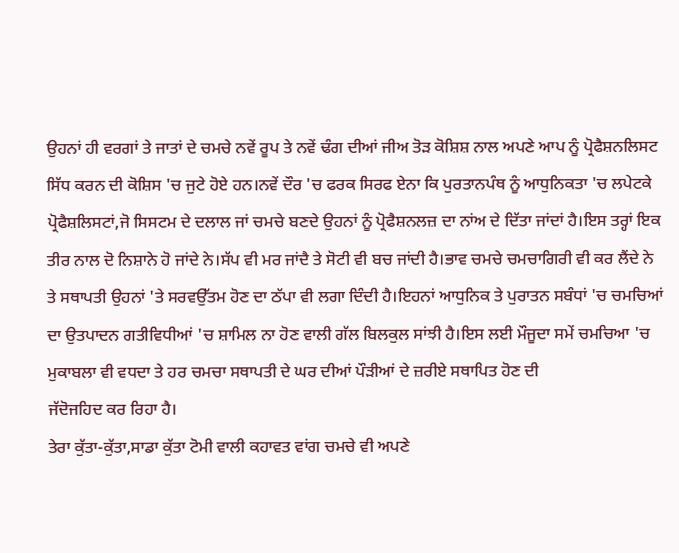ਉਹਨਾਂ ਹੀ ਵਰਗਾਂ ਤੇ ਜਾਤਾਂ ਦੇ ਚਮਚੇ ਨਵੇਂ ਰੂਪ ਤੇ ਨਵੇਂ ਢੰਗ ਦੀਆਂ ਜੀਅ ਤੋੜ ਕੋਸ਼ਿਸ਼ ਨਾਲ ਅਪਣੇ ਆਪ ਨੂੰ ਪ੍ਰੋਫੈਸ਼ਨਲਿਸਟ ਸਿੱਧ ਕਰਨ ਦੀ ਕੋਸ਼ਿਸ 'ਚ ਜੁਟੇ ਹੋਏ ਹਨ।ਨਵੇਂ ਦੌਰ 'ਚ ਫਰਕ ਸਿਰਫ ਏਨਾ ਕਿ ਪੁਰਤਾਨਪੰਥ ਨੂੰ ਆਧੁਨਿਕਤਾ 'ਚ ਲਪੇਟਕੇ ਪ੍ਰੋਫੈਸ਼ਲਿਸਟਾਂ,ਜੋ ਸਿਸਟਮ ਦੇ ਦਲਾਲ ਜਾਂ ਚਮਚੇ ਬਣਦੇ ਉਹਨਾਂ ਨੂੰ ਪ੍ਰੋਫੈਸ਼ਨਲਜ਼ ਦਾ ਨਾਂਅ ਦੇ ਦਿੱਤਾ ਜਾਂਦਾਂ ਹੈ।ਇਸ ਤਰ੍ਹਾਂ ਇਕ ਤੀਰ ਨਾਲ ਦੋ ਨਿਸ਼ਾਨੇ ਹੋ ਜਾਂਦੇ ਨੇ।ਸੱਪ ਵੀ ਮਰ ਜਾਂਦੈ ਤੇ ਸੋਟੀ ਵੀ ਬਚ ਜਾਂਦੀ ਹੈ।ਭਾਵ ਚਮਚੇ ਚਮਚਾਗਿਰੀ ਵੀ ਕਰ ਲੈਂਦੇ ਨੇ ਤੇ ਸਥਾਪਤੀ ਉਹਨਾਂ 'ਤੇ ਸਰਵਉੱਤਮ ਹੋਣ ਦਾ ਠੱਪਾ ਵੀ ਲਗਾ ਦਿੰਦੀ ਹੈ।ਇਹਨਾਂ ਆਧੁਨਿਕ ਤੇ ਪੁਰਾਤਨ ਸਬੰਧਾਂ 'ਚ ਚਮਚਿਆਂ ਦਾ ਉਤਪਾਦਨ ਗਤੀਵਿਧੀਆਂ 'ਚ ਸ਼ਾਮਿਲ ਨਾ ਹੋਣ ਵਾਲੀ ਗੱਲ ਬਿਲਕੁਲ ਸਾਂਝੀ ਹੈ।ਇਸ ਲਈ ਮੌਜੂਦਾ ਸਮੇਂ ਚਮਚਿਆ 'ਚ ਮੁਕਾਬਲਾ ਵੀ ਵਧਦਾ ਤੇ ਹਰ ਚਮਚਾ ਸਥਾਪਤੀ ਦੇ ਘਰ ਦੀਆਂ ਪੌੜੀਆਂ ਦੇ ਜ਼ਰੀਏ ਸਥਾਪਿਤ ਹੋਣ ਦੀ
ਜੱਦੋਜਹਿਦ ਕਰ ਰਿਹਾ ਹੈ।
ਤੇਰਾ ਕੁੱਤਾ-ਕੁੱਤਾ,ਸਾਡਾ ਕੁੱਤਾ ਟੋਮੀ ਵਾਲੀ ਕਹਾਵਤ ਵਾਂਗ ਚਮਚੇ ਵੀ ਅਪਣੇ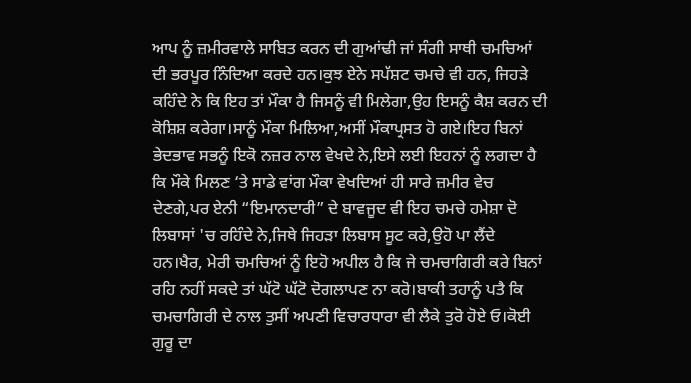ਆਪ ਨੂੰ ਜ਼ਮੀਰਵਾਲੇ ਸਾਬਿਤ ਕਰਨ ਦੀ ਗੁਆਂਢੀ ਜਾਂ ਸੰਗੀ ਸਾਥੀ ਚਮਚਿਆਂ ਦੀ ਭਰਪੂਰ ਨਿੰਦਿਆ ਕਰਦੇ ਹਨ।ਕੁਝ ਏਨੇ ਸਪੱਸ਼ਟ ਚਮਚੇ ਵੀ ਹਨ, ਜਿਹੜੇ ਕਹਿੰਦੇ ਨੇ ਕਿ ਇਹ ਤਾਂ ਮੌਕਾ ਹੈ ਜਿਸਨੂੰ ਵੀ ਮਿਲੇਗਾ,ਉਹ ਇਸਨੂੰ ਕੈਸ਼ ਕਰਨ ਦੀ ਕੋਸ਼ਿਸ਼ ਕਰੇਗਾ।ਸਾਨੂੰ ਮੌਕਾ ਮਿਲਿਆ,ਅਸੀਂ ਮੌਕਾਪ੍ਰਸਤ ਹੋ ਗਏ।ਇਹ ਬਿਨਾਂ ਭੇਦਭਾਵ ਸਭਨੂੰ ਇਕੋ ਨਜ਼ਰ ਨਾਲ ਵੇਖਦੇ ਨੇ,ਇਸੇ ਲਈ ਇਹਨਾਂ ਨੂੰ ਲਗਦਾ ਹੈ ਕਿ ਮੌਕੇ ਮਿਲਣ ‘ਤੇ ਸਾਡੇ ਵਾਂਗ ਮੌਕਾ ਵੇਖਦਿਆਂ ਹੀ ਸਾਰੇ ਜ਼ਮੀਰ ਵੇਚ ਦੇਣਗੇ,ਪਰ ਏਨੀ “ਇਮਾਨਦਾਰੀ” ਦੇ ਬਾਵਜੂਦ ਵੀ ਇਹ ਚਮਚੇ ਹਮੇਸ਼ਾ ਦੋ ਲਿਬਾਸਾਂ 'ਚ ਰਹਿੰਦੇ ਨੇ,ਜਿਥੇ ਜਿਹੜਾ ਲਿਬਾਸ ਸੂਟ ਕਰੇ,ਉਹੋ ਪਾ ਲੈਂਦੇ ਹਨ।ਖੈਰ, ਮੇਰੀ ਚਮਚਿਆਂ ਨੂੰ ਇਹੋ ਅਪੀਲ ਹੈ ਕਿ ਜੇ ਚਮਚਾਗਿਰੀ ਕਰੇ ਬਿਨਾਂ ਰਹਿ ਨਹੀਂ ਸਕਦੇ ਤਾਂ ਘੱਟੋ ਘੱਟੋ ਦੋਗਲਾਪਣ ਨਾ ਕਰੋ।ਬਾਕੀ ਤਹਾਨੂੰ ਪਤੈ ਕਿ ਚਮਚਾਗਿਰੀ ਦੇ ਨਾਲ ਤੁਸੀਂ ਅਪਣੀ ਵਿਚਾਰਧਾਰਾ ਵੀ ਲੈਕੇ ਤੁਰੋ ਹੋਏ ਓ।ਕੋਈ ਗੁਰੂ ਦਾ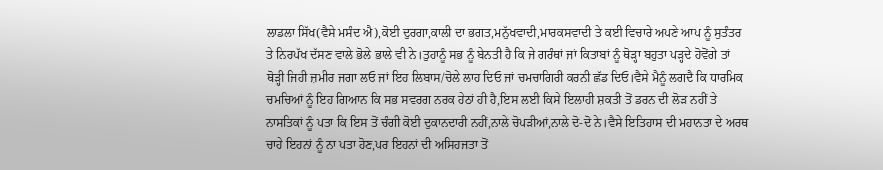ਲਾਡਲਾ ਸਿੱਖ(ਵੈਸੇ ਮਸੰਦ ਐ),ਕੋਈ ਦੁਰਗਾ,ਕਾਲੀ ਦਾ ਭਗਤ,ਮਨੁੱਖਵਾਦੀ,ਮਾਰਕਸਵਾਦੀ ਤੇ ਕਈ ਵਿਚਾਰੇ ਅਪਣੇ ਆਪ ਨੂੰ ਸੁਤੰਤਰ ਤੇ ਨਿਰਪੱਖ ਦੱਸਣ ਵਾਲੇ ਭੋਲੇ ਭਾਲੇ ਵੀ ਨੇ।ਤੁਹਾਨੂੰ ਸਭ ਨੂੰ ਬੇਨਤੀ ਹੈ ਕਿ ਜੇ ਗਰੰਥਾਂ ਜਾਂ ਕਿਤਾਬਾਂ ਨੂੰ ਥੋੜ੍ਹਾ ਬਹੁਤਾ ਪੜ੍ਹਦੇ ਹੋਵੋਂਗੇ ਤਾਂ ਥੋੜ੍ਹੀ ਜਿਹੀ ਜ਼ਮੀਰ ਜਗਾ ਲਓ ਜਾਂ ਇਹ ਲਿਬਾਸ/ਚੋਲੇ ਲਾਹ ਦਿਓ ਜਾਂ ਚਮਚਾਗਿਰੀ ਕਰਨੀ ਛੱਡ ਦਿਓ।ਵੈਸੇ ਮੈਨੂੰ ਲਗਦੈ ਕਿ ਧਾਰਮਿਕ ਚਮਚਿਆਂ ਨੂੰ ਇਹ ਗਿਆਨ ਕਿ ਸਭ ਸਵਰਗ ਨਰਕ ਹੇਠਾਂ ਹੀ ਹੈ,ਇਸ ਲਈ ਕਿਸੇ ਇਲਾਹੀ ਸ਼ਕਤੀ ਤੋਂ ਡਰਨ ਦੀ ਲੋੜ ਨਹੀਂ ਤੇ ਨਾਸਤਿਕਾਂ ਨੂੰ ਪਤਾ ਕਿ ਇਸ ਤੋਂ ਚੰਗੀ ਕੋਈ ਦੁਕਾਨਦਾਰੀ ਨਹੀਂ,ਨਾਲੇ ਚੋਪੜੀਆਂ,ਨਾਲੇ ਦੋ-ਦੋ ਨੇ।ਵੈਸੇ ਇਤਿਹਾਸ ਦੀ ਮਹਾਨਤਾ ਦੇ ਅਰਥ ਚਾਹੇ ਇਹਨਾਂ ਨੂੰ ਨਾ ਪਤਾ ਹੋਣ,ਪਰ ਇਹਨਾਂ ਦੀ ਅਸਿਹਜਤਾ ਤੋਂ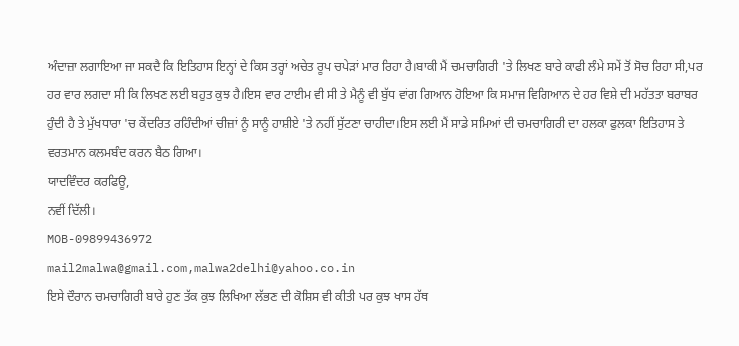ਅੰਦਾਜ਼ਾ ਲਗਾਇਆ ਜਾ ਸਕਦੈ ਕਿ ਇਤਿਹਾਸ ਇਨ੍ਹਾਂ ਦੇ ਕਿਸ ਤਰ੍ਹਾਂ ਅਚੇਤ ਰੂਪ ਚਪੇੜਾਂ ਮਾਰ ਰਿਹਾ ਹੈ।ਬਾਕੀ ਮੈਂ ਚਮਚਾਗਿਰੀ 'ਤੇ ਲਿਖਣ ਬਾਰੇ ਕਾਫੀ ਲੰਮੇ ਸਮੇਂ ਤੋਂ ਸੋਚ ਰਿਹਾ ਸੀ,ਪਰ ਹਰ ਵਾਰ ਲਗਦਾ ਸੀ ਕਿ ਲਿਖਣ ਲਈ ਬਹੁਤ ਕੁਝ ਹੈ।ਇਸ ਵਾਰ ਟਾਈਮ ਵੀ ਸੀ ਤੇ ਮੈਨੂੰ ਵੀ ਬੁੱਧ ਵਾਂਗ ਗਿਆਨ ਹੋਇਆ ਕਿ ਸਮਾਜ ਵਿਗਿਆਨ ਦੇ ਹਰ ਵਿਸ਼ੇ ਦੀ ਮਹੱਤਤਾ ਬਰਾਬਰ ਹੁੰਦੀ ਹੈ ਤੇ ਮੁੱਖਧਾਰਾ 'ਚ ਕੇਂਦਰਿਤ ਰਹਿੰਦੀਆਂ ਚੀਜ਼ਾਂ ਨੂੰ ਸਾਨੂੰ ਹਾਸ਼ੀਏ 'ਤੇ ਨਹੀਂ ਸੁੱਟਣਾ ਚਾਹੀਦਾ।ਇਸ ਲਈ ਮੈਂ ਸਾਡੇ ਸਮਿਆਂ ਦੀ ਚਮਚਾਗਿਰੀ ਦਾ ਹਲਕਾ ਫੁਲਕਾ ਇਤਿਹਾਸ ਤੇ ਵਰਤਮਾਨ ਕਲਮਬੰਦ ਕਰਨ ਬੈਠ ਗਿਆ।
ਯਾਦਵਿੰਦਰ ਕਰਫਿਊ,
ਨਵੀਂ ਦਿੱਲੀ।
MOB-09899436972
mail2malwa@gmail.com,malwa2delhi@yahoo.co.in
ਇਸੇ ਦੌਰਾਨ ਚਮਚਾਗਿਰੀ ਬਾਰੇ ਹੁਣ ਤੱਕ ਕੁਝ ਲਿਖਿਆ ਲੱਭਣ ਦੀ ਕੋਸ਼ਿਸ ਵੀ ਕੀਤੀ ਪਰ ਕੁਝ ਖਾਸ ਹੱਥ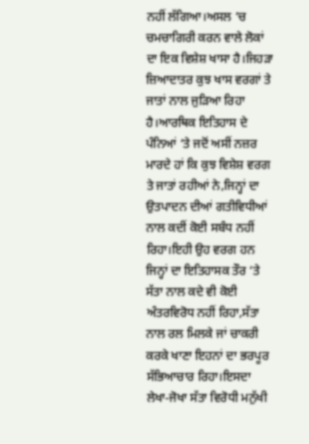ਨਹੀਂ ਲੱਗਿਆ।ਅਸਲ ‘ਚ ਚਮਚਾਗਿਰੀ ਕਰਨ ਵਾਲੇ ਲੋਕਾਂ ਦਾ ਇਕ ਵਿਸ਼ੇਸ਼ ਖਾਸਾ ਹੈ।ਜਿਹੜਾ ਜ਼ਿਆਦਾਤਰ ਕੁਝ ਖਾਸ ਵਰਗਾਂ ਤੇ ਜਾਤਾਂ ਨਾਲ ਜੁੜਿਆ ਰਿਹਾ ਹੈ।ਆਰਥਿਕ ਇਤਿਹਾਸ ਦੇ ਪੰਨਿਆਂ ‘ਤੇ ਜਦੋਂ ਅਸੀਂ ਨਜ਼ਰ ਮਾਰਦੇ ਹਾਂ ਕਿ ਕੁਝ ਵਿਸ਼ੇਸ਼ ਵਰਗ ਤੇ ਜਾਤਾਂ ਰਹੀਆਂ ਨੇ,ਜਿਨ੍ਹਾਂ ਦਾ ਉਤਪਾਦਨ ਦੀਆਂ ਗਤੀਵਿਧੀਆਂ ਨਾਲ ਕਦੀਂ ਕੋਈ ਸਬੰਧ ਨਹੀਂ ਰਿਹਾ।ਇਹੀ ਉਹ ਵਰਗ ਹਨ ਜਿਨ੍ਹਾਂ ਦਾ ਇਤਿਹਾਸਕ ਤੌਰ ‘ਤੇ ਸੱਤਾ ਨਾਲ ਕਦੇ ਵੀ ਕੋਈ ਅੰਤਰਵਿਰੋਧ ਨਹੀਂ ਰਿਹਾ,ਸੱਤਾ ਨਾਲ ਰਲ ਮਿਲਕੇ ਜਾਂ ਚਾਕਰੀ ਕਰਕੇ ਖਾਣਾ ਇਹਨਾਂ ਦਾ ਭਰਪੂਰ ਸੱਭਿਆਚਾਰ ਰਿਹਾ।ਇਸਦਾ ਲੇਖਾ-ਜੋਖਾ ਸੱਤਾ ਵਿਰੋਧੀ ਮਨੁੱਖੀ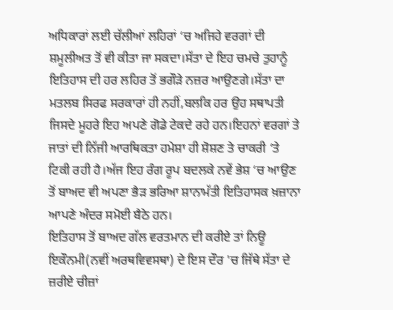ਅਧਿਕਾਰਾਂ ਲਈ ਚੱਲੀਆਂ ਲਹਿਰਾਂ ‘ਚ ਅਜਿਹੇ ਵਰਗਾਂ ਦੀ ਸ਼ਮੂਲੀਅਤ ਤੋਂ ਵੀ ਕੀਤਾ ਜਾ ਸਕਦਾ।ਸੱਤਾ ਦੇ ਇਹ ਚਮਚੇ ਤੁਹਾਨੂੰ ਇਤਿਹਾਸ ਦੀ ਹਰ ਲਹਿਰ ਤੋਂ ਭਗੌੜੇ ਨਜ਼ਰ ਆਉਣਗੇ।ਸੱਤਾ ਦਾ ਮਤਲਬ ਸਿਰਫ ਸਰਕਾਰਾਂ ਹੀ ਨਹੀਂ,ਬਲਕਿ ਹਰ ਉਹ ਸਥਾਪਤੀ ਜਿਸਦੇ ਮੂਹਰੇ ਇਹ ਅਪਣੇ ਗੋਡੇ ਟੇਕਦੇ ਰਹੇ ਹਨ।ਇਹਨਾਂ ਵਰਗਾਂ ਤੇ ਜਾਤਾਂ ਦੀ ਨਿੱਜੀ ਆਰਥਿਕਤਾ ਹਮੇਸ਼ਾ ਹੀ ਸ਼ੋਸ਼ਣ ਤੇ ਚਾਕਰੀ ‘ਤੇ ਟਿਕੀ ਰਹੀ ਹੈ।ਅੱਜ ਇਹ ਰੰਗ ਰੂਪ ਬਦਲਕੇ ਨਵੇਂ ਭੇਸ਼ ‘ਚ ਆਉਣ ਤੋਂ ਬਾਅਦ ਵੀ ਅਪਣਾ ਭੈੜ ਭਰਿਆ ਸ਼ਾਨਾਮੱਤੀ ਇਤਿਹਾਸਕ ਖ਼ਜ਼ਾਨਾ ਆਪਣੇ ਅੰਦਰ ਸਮੋਈ ਬੈਠੇ ਹਨ।
ਇਤਿਹਾਸ ਤੋਂ ਬਾਅਦ ਗੱਲ ਵਰਤਮਾਨ ਦੀ ਕਰੀਏ ਤਾਂ ਨਿਊ ਇਕੌਨਮੀ(ਨਵੀਂ ਅਰਥਵਿਵਸਥਾ) ਦੇ ਇਸ ਦੌਰ 'ਚ ਜਿੱਥੇ ਸੱਤਾ ਦੇ ਜ਼ਰੀਏ ਚੀਜ਼ਾਂ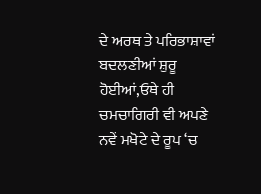ਦੇ ਅਰਥ ਤੇ ਪਰਿਭਾਸ਼ਾਵਾਂ ਬਦਲਣੀਆਂ ਸ਼ੁਰੂ ਹੋਈਆਂ,ਓਥੇ ਹੀ ਚਮਚਾਗਿਰੀ ਵੀ ਅਪਣੇ ਨਵੇਂ ਮਖੋਟੇ ਦੇ ਰੂਪ ‘ਚ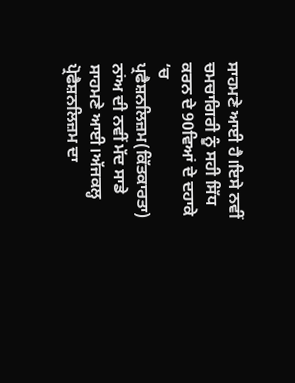ਸਾਹਮਣੇ ਆਈ ਹੈ।ਇਸੇ ਨਵੀਂ ਚਮਚਾਗਿਰੀ ਨੂੰ ਸਹੀ ਸਿੱਧ ਕਰਨ ਦੇ 90ਵਿਆਂ ਦੇ ਦਹਾਕੇ ‘ਚ ਪ੍ਰਫੈਸ਼ਨਲਿਜ਼ਮ(ਕਿੱਤਕਾਰਤਾ) ਨਾਂਅ ਦੀ ਨਵੀਂ ਮੱਦ ਸਾਡੇ ਸਾਹਮਣੇ ਆਈ।ਅੱਜਕਲ੍ਹ ਪ੍ਰੋਫੈਸ਼ਨਲਿਜ਼ਮ ਦਾ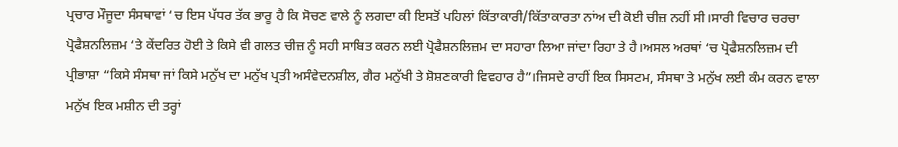ਪ੍ਰਚਾਰ ਮੌਜੂਦਾ ਸੰਸਥਾਵਾਂ ‘ਚ ਇਸ ਪੱਧਰ ਤੱਕ ਭਾਰੂ ਹੈ ਕਿ ਸੋਚਣ ਵਾਲੇ ਨੂੰ ਲਗਦਾ ਕੀ ਇਸਤੋਂ ਪਹਿਲਾਂ ਕਿੱਤਾਕਾਰੀ/ਕਿੱਤਾਕਾਰਤਾ ਨਾਂਅ ਦੀ ਕੋਈ ਚੀਜ਼ ਨਹੀਂ ਸੀ।ਸਾਰੀ ਵਿਚਾਰ ਚਰਚਾ ਪ੍ਰੋਫੈਸ਼ਨਲਿਜ਼ਮ ‘ਤੇ ਕੇਂਦਰਿਤ ਹੋਈ ਤੇ ਕਿਸੇ ਵੀ ਗਲਤ ਚੀਜ਼ ਨੂੰ ਸਹੀ ਸਾਬਿਤ ਕਰਨ ਲਈ ਪ੍ਰੋਫੈਸ਼ਨਲਿਜ਼ਮ ਦਾ ਸਹਾਰਾ ਲਿਆ ਜਾਂਦਾ ਰਿਹਾ ਤੇ ਹੈ।ਅਸਲ ਅਰਥਾਂ ‘ਚ ਪ੍ਰੋਫੈਸ਼ਨਲਿਜ਼ਮ ਦੀ ਪ੍ਰੀਭਾਸ਼ਾ “ਕਿਸੇ ਸੰਸਥਾ ਜਾਂ ਕਿਸੇ ਮਨੁੱਖ ਦਾ ਮਨੁੱਖ ਪ੍ਰਤੀ ਅਸੰਵੇਦਨਸ਼ੀਲ, ਗੈਰ ਮਨੁੱਖੀ ਤੇ ਸ਼ੋਸ਼ਣਕਾਰੀ ਵਿਵਹਾਰ ਹੈ”।ਜਿਸਦੇ ਰਾਹੀਂ ਇਕ ਸਿਸਟਮ, ਸੰਸਥਾ ਤੇ ਮਨੁੱਖ ਲਈ ਕੰਮ ਕਰਨ ਵਾਲਾ ਮਨੁੱਖ ਇਕ ਮਸ਼ੀਨ ਦੀ ਤਰ੍ਹਾਂ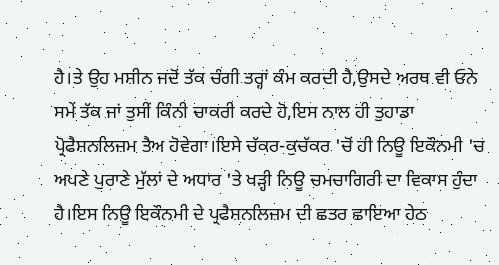ਹੈ।ਤੇ ਉਹ ਮਸ਼ੀਨ ਜਦੋਂ ਤੱਕ ਚੰਗੀ ਤਰ੍ਹਾਂ ਕੰਮ ਕਰਦੀ ਹੈ,ਉਸਦੇ ਅਰਥ ਵੀ ਓਨੇ ਸਮੇਂ ਤੱਕ ਜਾਂ ਤੁਸੀਂ ਕਿੰਨੀ ਚਾਕਰੀ ਕਰਦੇ ਹੋ,ਇਸ ਨਾਲ ਹੀ ਤੁਹਾਡਾ ਪ੍ਰੋਫੈਸ਼ਨਲਿਜ਼ਮ ਤੈਅ ਹੋਵੇਗਾ।ਇਸੇ ਚੱਕਰ-ਕੁਚੱਕਰ 'ਚੋਂ ਹੀ ਨਿਊ ਇਕੌਨਮੀ 'ਚ ਅਪਣੇ ਪੁਰਾਣੇ ਮੁੱਲਾਂ ਦੇ ਅਧਾਰ 'ਤੇ ਖੜ੍ਹੀ ਨਿਊ ਚਮਚਾਗਿਰੀ ਦਾ ਵਿਕਾਸ ਹੁੰਦਾ ਹੈ।ਇਸ ਨਿਊ ਇਕੌਨਮੀ ਦੇ ਪ੍ਰਫੈਸ਼ਨਲਿਜ਼ਮ ਦੀ ਛਤਰ ਛਾਇਆ ਹੇਠ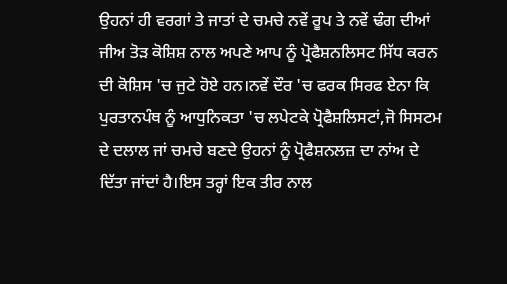ਉਹਨਾਂ ਹੀ ਵਰਗਾਂ ਤੇ ਜਾਤਾਂ ਦੇ ਚਮਚੇ ਨਵੇਂ ਰੂਪ ਤੇ ਨਵੇਂ ਢੰਗ ਦੀਆਂ ਜੀਅ ਤੋੜ ਕੋਸ਼ਿਸ਼ ਨਾਲ ਅਪਣੇ ਆਪ ਨੂੰ ਪ੍ਰੋਫੈਸ਼ਨਲਿਸਟ ਸਿੱਧ ਕਰਨ ਦੀ ਕੋਸ਼ਿਸ 'ਚ ਜੁਟੇ ਹੋਏ ਹਨ।ਨਵੇਂ ਦੌਰ 'ਚ ਫਰਕ ਸਿਰਫ ਏਨਾ ਕਿ ਪੁਰਤਾਨਪੰਥ ਨੂੰ ਆਧੁਨਿਕਤਾ 'ਚ ਲਪੇਟਕੇ ਪ੍ਰੋਫੈਸ਼ਲਿਸਟਾਂ,ਜੋ ਸਿਸਟਮ ਦੇ ਦਲਾਲ ਜਾਂ ਚਮਚੇ ਬਣਦੇ ਉਹਨਾਂ ਨੂੰ ਪ੍ਰੋਫੈਸ਼ਨਲਜ਼ ਦਾ ਨਾਂਅ ਦੇ ਦਿੱਤਾ ਜਾਂਦਾਂ ਹੈ।ਇਸ ਤਰ੍ਹਾਂ ਇਕ ਤੀਰ ਨਾਲ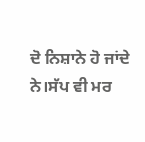ਦੋ ਨਿਸ਼ਾਨੇ ਹੋ ਜਾਂਦੇ ਨੇ।ਸੱਪ ਵੀ ਮਰ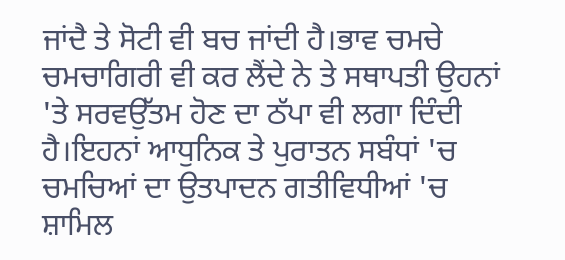ਜਾਂਦੈ ਤੇ ਸੋਟੀ ਵੀ ਬਚ ਜਾਂਦੀ ਹੈ।ਭਾਵ ਚਮਚੇ ਚਮਚਾਗਿਰੀ ਵੀ ਕਰ ਲੈਂਦੇ ਨੇ ਤੇ ਸਥਾਪਤੀ ਉਹਨਾਂ 'ਤੇ ਸਰਵਉੱਤਮ ਹੋਣ ਦਾ ਠੱਪਾ ਵੀ ਲਗਾ ਦਿੰਦੀ ਹੈ।ਇਹਨਾਂ ਆਧੁਨਿਕ ਤੇ ਪੁਰਾਤਨ ਸਬੰਧਾਂ 'ਚ ਚਮਚਿਆਂ ਦਾ ਉਤਪਾਦਨ ਗਤੀਵਿਧੀਆਂ 'ਚ ਸ਼ਾਮਿਲ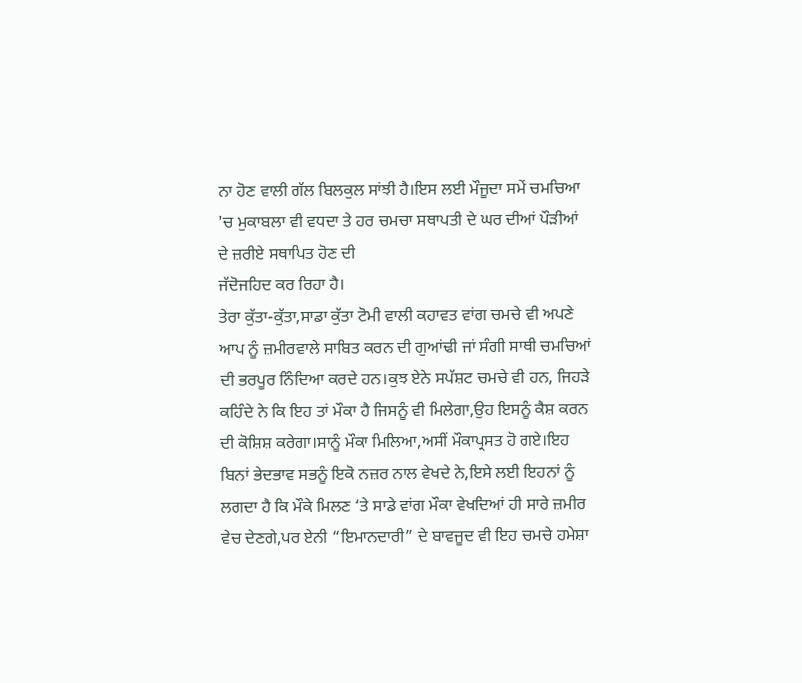ਨਾ ਹੋਣ ਵਾਲੀ ਗੱਲ ਬਿਲਕੁਲ ਸਾਂਝੀ ਹੈ।ਇਸ ਲਈ ਮੌਜੂਦਾ ਸਮੇਂ ਚਮਚਿਆ 'ਚ ਮੁਕਾਬਲਾ ਵੀ ਵਧਦਾ ਤੇ ਹਰ ਚਮਚਾ ਸਥਾਪਤੀ ਦੇ ਘਰ ਦੀਆਂ ਪੌੜੀਆਂ ਦੇ ਜ਼ਰੀਏ ਸਥਾਪਿਤ ਹੋਣ ਦੀ
ਜੱਦੋਜਹਿਦ ਕਰ ਰਿਹਾ ਹੈ।
ਤੇਰਾ ਕੁੱਤਾ-ਕੁੱਤਾ,ਸਾਡਾ ਕੁੱਤਾ ਟੋਮੀ ਵਾਲੀ ਕਹਾਵਤ ਵਾਂਗ ਚਮਚੇ ਵੀ ਅਪਣੇ ਆਪ ਨੂੰ ਜ਼ਮੀਰਵਾਲੇ ਸਾਬਿਤ ਕਰਨ ਦੀ ਗੁਆਂਢੀ ਜਾਂ ਸੰਗੀ ਸਾਥੀ ਚਮਚਿਆਂ ਦੀ ਭਰਪੂਰ ਨਿੰਦਿਆ ਕਰਦੇ ਹਨ।ਕੁਝ ਏਨੇ ਸਪੱਸ਼ਟ ਚਮਚੇ ਵੀ ਹਨ, ਜਿਹੜੇ ਕਹਿੰਦੇ ਨੇ ਕਿ ਇਹ ਤਾਂ ਮੌਕਾ ਹੈ ਜਿਸਨੂੰ ਵੀ ਮਿਲੇਗਾ,ਉਹ ਇਸਨੂੰ ਕੈਸ਼ ਕਰਨ ਦੀ ਕੋਸ਼ਿਸ਼ ਕਰੇਗਾ।ਸਾਨੂੰ ਮੌਕਾ ਮਿਲਿਆ,ਅਸੀਂ ਮੌਕਾਪ੍ਰਸਤ ਹੋ ਗਏ।ਇਹ ਬਿਨਾਂ ਭੇਦਭਾਵ ਸਭਨੂੰ ਇਕੋ ਨਜ਼ਰ ਨਾਲ ਵੇਖਦੇ ਨੇ,ਇਸੇ ਲਈ ਇਹਨਾਂ ਨੂੰ ਲਗਦਾ ਹੈ ਕਿ ਮੌਕੇ ਮਿਲਣ ‘ਤੇ ਸਾਡੇ ਵਾਂਗ ਮੌਕਾ ਵੇਖਦਿਆਂ ਹੀ ਸਾਰੇ ਜ਼ਮੀਰ ਵੇਚ ਦੇਣਗੇ,ਪਰ ਏਨੀ “ਇਮਾਨਦਾਰੀ” ਦੇ ਬਾਵਜੂਦ ਵੀ ਇਹ ਚਮਚੇ ਹਮੇਸ਼ਾ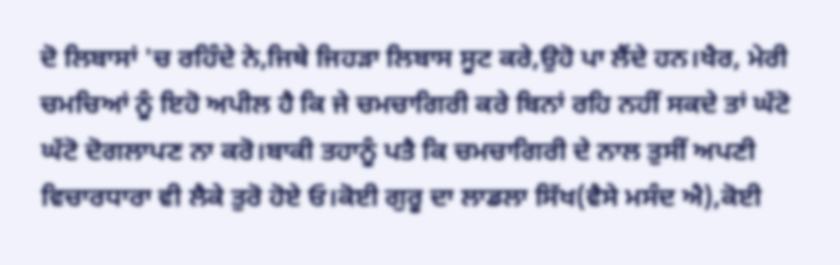ਦੋ ਲਿਬਾਸਾਂ 'ਚ ਰਹਿੰਦੇ ਨੇ,ਜਿਥੇ ਜਿਹੜਾ ਲਿਬਾਸ ਸੂਟ ਕਰੇ,ਉਹੋ ਪਾ ਲੈਂਦੇ ਹਨ।ਖੈਰ, ਮੇਰੀ ਚਮਚਿਆਂ ਨੂੰ ਇਹੋ ਅਪੀਲ ਹੈ ਕਿ ਜੇ ਚਮਚਾਗਿਰੀ ਕਰੇ ਬਿਨਾਂ ਰਹਿ ਨਹੀਂ ਸਕਦੇ ਤਾਂ ਘੱਟੋ ਘੱਟੋ ਦੋਗਲਾਪਣ ਨਾ ਕਰੋ।ਬਾਕੀ ਤਹਾਨੂੰ ਪਤੈ ਕਿ ਚਮਚਾਗਿਰੀ ਦੇ ਨਾਲ ਤੁਸੀਂ ਅਪਣੀ ਵਿਚਾਰਧਾਰਾ ਵੀ ਲੈਕੇ ਤੁਰੋ ਹੋਏ ਓ।ਕੋਈ ਗੁਰੂ ਦਾ ਲਾਡਲਾ ਸਿੱਖ(ਵੈਸੇ ਮਸੰਦ ਐ),ਕੋਈ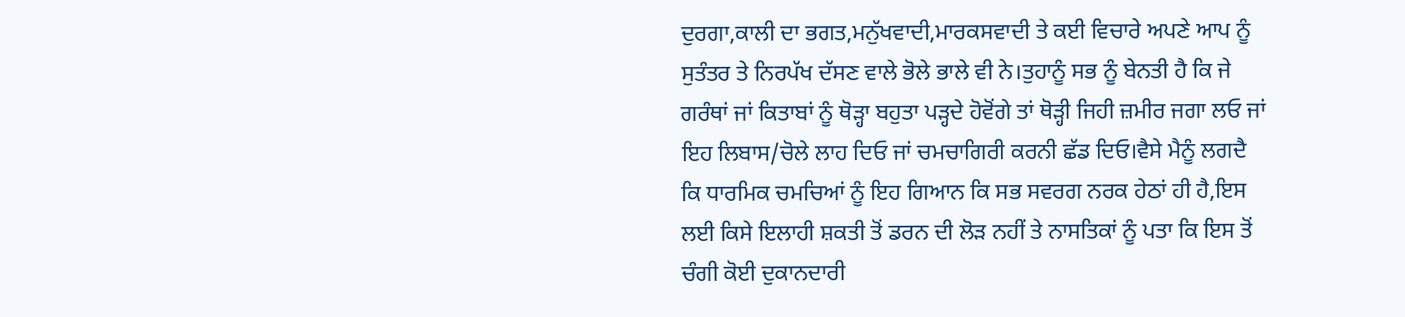ਦੁਰਗਾ,ਕਾਲੀ ਦਾ ਭਗਤ,ਮਨੁੱਖਵਾਦੀ,ਮਾਰਕਸਵਾਦੀ ਤੇ ਕਈ ਵਿਚਾਰੇ ਅਪਣੇ ਆਪ ਨੂੰ ਸੁਤੰਤਰ ਤੇ ਨਿਰਪੱਖ ਦੱਸਣ ਵਾਲੇ ਭੋਲੇ ਭਾਲੇ ਵੀ ਨੇ।ਤੁਹਾਨੂੰ ਸਭ ਨੂੰ ਬੇਨਤੀ ਹੈ ਕਿ ਜੇ ਗਰੰਥਾਂ ਜਾਂ ਕਿਤਾਬਾਂ ਨੂੰ ਥੋੜ੍ਹਾ ਬਹੁਤਾ ਪੜ੍ਹਦੇ ਹੋਵੋਂਗੇ ਤਾਂ ਥੋੜ੍ਹੀ ਜਿਹੀ ਜ਼ਮੀਰ ਜਗਾ ਲਓ ਜਾਂ ਇਹ ਲਿਬਾਸ/ਚੋਲੇ ਲਾਹ ਦਿਓ ਜਾਂ ਚਮਚਾਗਿਰੀ ਕਰਨੀ ਛੱਡ ਦਿਓ।ਵੈਸੇ ਮੈਨੂੰ ਲਗਦੈ ਕਿ ਧਾਰਮਿਕ ਚਮਚਿਆਂ ਨੂੰ ਇਹ ਗਿਆਨ ਕਿ ਸਭ ਸਵਰਗ ਨਰਕ ਹੇਠਾਂ ਹੀ ਹੈ,ਇਸ ਲਈ ਕਿਸੇ ਇਲਾਹੀ ਸ਼ਕਤੀ ਤੋਂ ਡਰਨ ਦੀ ਲੋੜ ਨਹੀਂ ਤੇ ਨਾਸਤਿਕਾਂ ਨੂੰ ਪਤਾ ਕਿ ਇਸ ਤੋਂ ਚੰਗੀ ਕੋਈ ਦੁਕਾਨਦਾਰੀ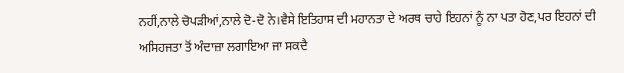ਨਹੀਂ,ਨਾਲੇ ਚੋਪੜੀਆਂ,ਨਾਲੇ ਦੋ-ਦੋ ਨੇ।ਵੈਸੇ ਇਤਿਹਾਸ ਦੀ ਮਹਾਨਤਾ ਦੇ ਅਰਥ ਚਾਹੇ ਇਹਨਾਂ ਨੂੰ ਨਾ ਪਤਾ ਹੋਣ,ਪਰ ਇਹਨਾਂ ਦੀ ਅਸਿਹਜਤਾ ਤੋਂ ਅੰਦਾਜ਼ਾ ਲਗਾਇਆ ਜਾ ਸਕਦੈ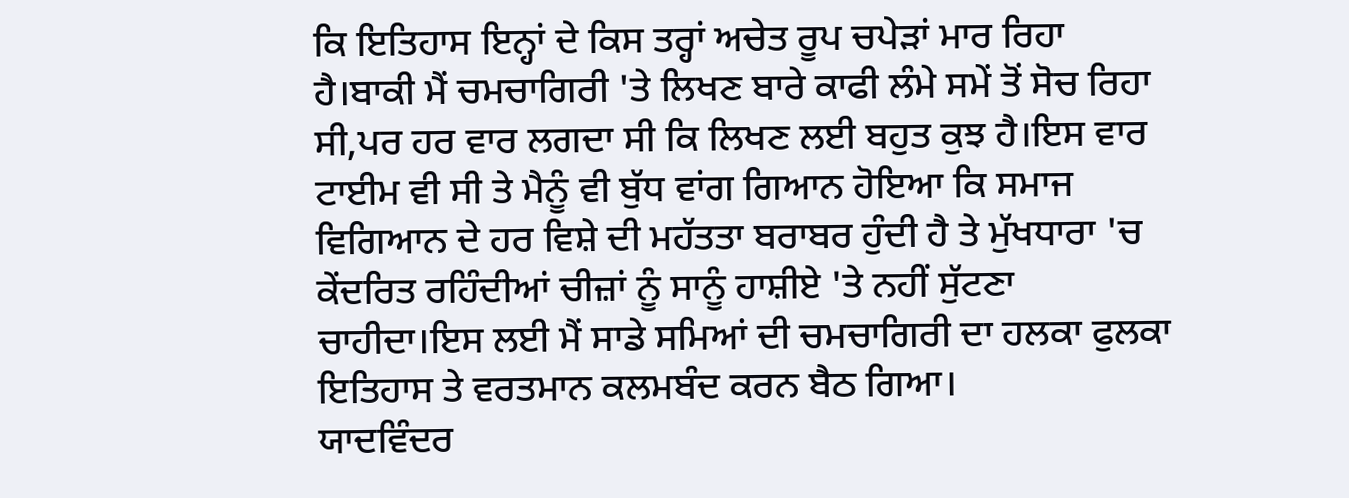ਕਿ ਇਤਿਹਾਸ ਇਨ੍ਹਾਂ ਦੇ ਕਿਸ ਤਰ੍ਹਾਂ ਅਚੇਤ ਰੂਪ ਚਪੇੜਾਂ ਮਾਰ ਰਿਹਾ ਹੈ।ਬਾਕੀ ਮੈਂ ਚਮਚਾਗਿਰੀ 'ਤੇ ਲਿਖਣ ਬਾਰੇ ਕਾਫੀ ਲੰਮੇ ਸਮੇਂ ਤੋਂ ਸੋਚ ਰਿਹਾ ਸੀ,ਪਰ ਹਰ ਵਾਰ ਲਗਦਾ ਸੀ ਕਿ ਲਿਖਣ ਲਈ ਬਹੁਤ ਕੁਝ ਹੈ।ਇਸ ਵਾਰ ਟਾਈਮ ਵੀ ਸੀ ਤੇ ਮੈਨੂੰ ਵੀ ਬੁੱਧ ਵਾਂਗ ਗਿਆਨ ਹੋਇਆ ਕਿ ਸਮਾਜ ਵਿਗਿਆਨ ਦੇ ਹਰ ਵਿਸ਼ੇ ਦੀ ਮਹੱਤਤਾ ਬਰਾਬਰ ਹੁੰਦੀ ਹੈ ਤੇ ਮੁੱਖਧਾਰਾ 'ਚ ਕੇਂਦਰਿਤ ਰਹਿੰਦੀਆਂ ਚੀਜ਼ਾਂ ਨੂੰ ਸਾਨੂੰ ਹਾਸ਼ੀਏ 'ਤੇ ਨਹੀਂ ਸੁੱਟਣਾ ਚਾਹੀਦਾ।ਇਸ ਲਈ ਮੈਂ ਸਾਡੇ ਸਮਿਆਂ ਦੀ ਚਮਚਾਗਿਰੀ ਦਾ ਹਲਕਾ ਫੁਲਕਾ ਇਤਿਹਾਸ ਤੇ ਵਰਤਮਾਨ ਕਲਮਬੰਦ ਕਰਨ ਬੈਠ ਗਿਆ।
ਯਾਦਵਿੰਦਰ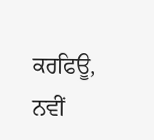ਕਰਫਿਊ,
ਨਵੀਂ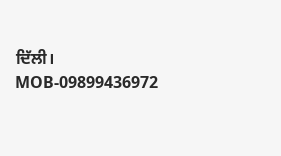ਦਿੱਲੀ।
MOB-09899436972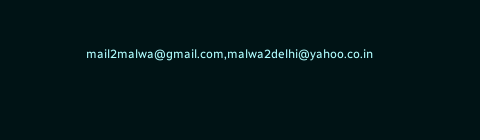mail2malwa@gmail.com,malwa2delhi@yahoo.co.in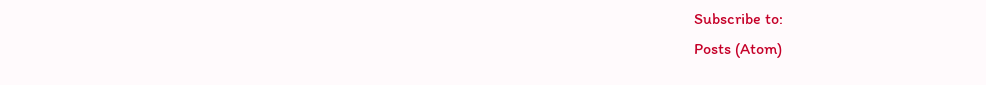Subscribe to:
Posts (Atom)